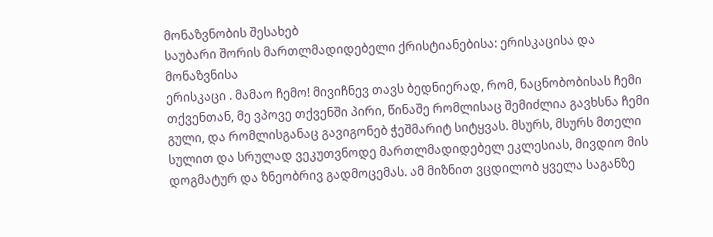მონაზვნობის შესახებ
საუბარი შორის მართლმადიდებელი ქრისტიანებისა: ერისკაცისა და მონაზვნისა
ერისკაცი . მამაო ჩემო! მივიჩნევ თავს ბედნიერად, რომ, ნაცნობობისას ჩემი თქვენთან, მე ვპოვე თქვენში პირი, წინაშე რომლისაც შემიძლია გავხსნა ჩემი გული, და რომლისგანაც გავიგონებ ჭეშმარიტ სიტყვას. მსურს, მსურს მთელი სულით და სრულად ვეკუთვნოდე მართლმადიდებელ ეკლესიას, მივდიო მის დოგმატურ და ზნეობრივ გადმოცემას. ამ მიზნით ვცდილობ ყველა საგანზე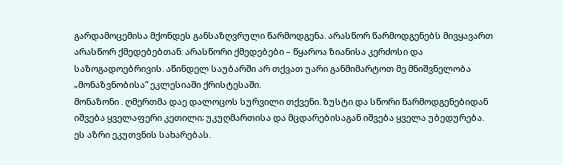გარდამოცემისა მქონდეს განსაზღვრული წარმოდგენა. არასწორ წარმოდგენებს მივყავართ არასწორ ქმედებებთან: არასწორი ქმედებები – წყაროა ზიანისა კერძოსი და საზოგადოებრივის. აწინდელ საუბარში არ თქვათ უარი განმიმარტოთ მე მნიშვნელობა „მონაზვნობისა“ ეკლესიაში ქრისტესაში.
მონაზონი . ღმერთმა დაე დალოცოს სურვილი თქვენი. ზუსტი და სწორი წარმოდგენებიდან იშვება ყველაფერი კეთილი; უკუღმართისა და მცდარებისაგან იშვება ყველა უბედურება. ეს აზრი ეკუთვნის სახარებას.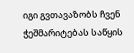იგი გვთავაზობს ჩვენ ჭეშმარიტებას საწყის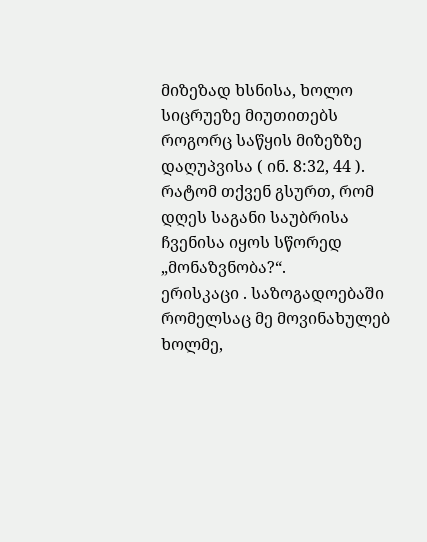მიზეზად ხსნისა, ხოლო სიცრუეზე მიუთითებს როგორც საწყის მიზეზზე დაღუპვისა ( ინ. 8:32, 44 ). რატომ თქვენ გსურთ, რომ დღეს საგანი საუბრისა ჩვენისა იყოს სწორედ „მონაზვნობა?“.
ერისკაცი . საზოგადოებაში რომელსაც მე მოვინახულებ ხოლმე,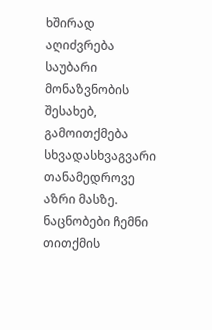ხშირად აღიძვრება საუბარი მონაზვნობის შესახებ, გამოითქმება სხვადასხვაგვარი თანამედროვე აზრი მასზე. ნაცნობები ჩემნი თითქმის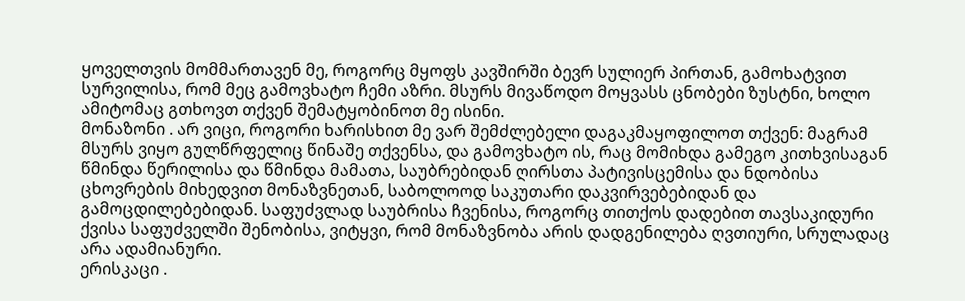ყოველთვის მომმართავენ მე, როგორც მყოფს კავშირში ბევრ სულიერ პირთან, გამოხატვით სურვილისა, რომ მეც გამოვხატო ჩემი აზრი. მსურს მივაწოდო მოყვასს ცნობები ზუსტნი, ხოლო ამიტომაც გთხოვთ თქვენ შემატყობინოთ მე ისინი.
მონაზონი . არ ვიცი, როგორი ხარისხით მე ვარ შემძლებელი დაგაკმაყოფილოთ თქვენ: მაგრამ მსურს ვიყო გულწრფელიც წინაშე თქვენსა, და გამოვხატო ის, რაც მომიხდა გამეგო კითხვისაგან წმინდა წერილისა და წმინდა მამათა, საუბრებიდან ღირსთა პატივისცემისა და ნდობისა ცხოვრების მიხედვით მონაზვნეთან, საბოლოოდ საკუთარი დაკვირვებებიდან და გამოცდილებებიდან. საფუძვლად საუბრისა ჩვენისა, როგორც თითქოს დადებით თავსაკიდური ქვისა საფუძველში შენობისა, ვიტყვი, რომ მონაზვნობა არის დადგენილება ღვთიური, სრულადაც არა ადამიანური.
ერისკაცი .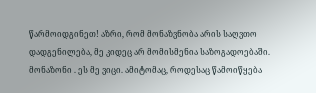წარმოიდგინეთ! აზრი, რომ მონაზვნობა არის საღვთო დადგენილება, მე კიდეც არ მომისმენია საზოგადოებაში.
მონაზონი . ეს მე ვიცი. ამიტომაც, როდესაც წამოიწყება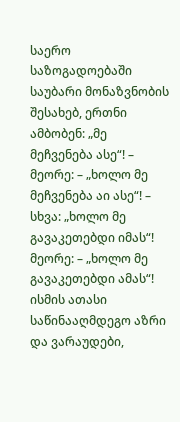საერო საზოგადოებაში საუბარი მონაზვნობის შესახებ, ერთნი ამბობენ: „მე მეჩვენება ასე“! – მეორე: – „ხოლო მე მეჩვენება აი ასე“! – სხვა: „ხოლო მე გავაკეთებდი იმას“! მეორე: – „ხოლო მე გავაკეთებდი ამას“! ისმის ათასი საწინააღმდეგო აზრი და ვარაუდები,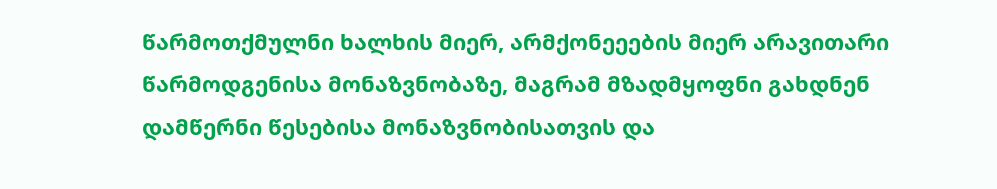წარმოთქმულნი ხალხის მიერ, არმქონეეების მიერ არავითარი წარმოდგენისა მონაზვნობაზე, მაგრამ მზადმყოფნი გახდნენ დამწერნი წესებისა მონაზვნობისათვის და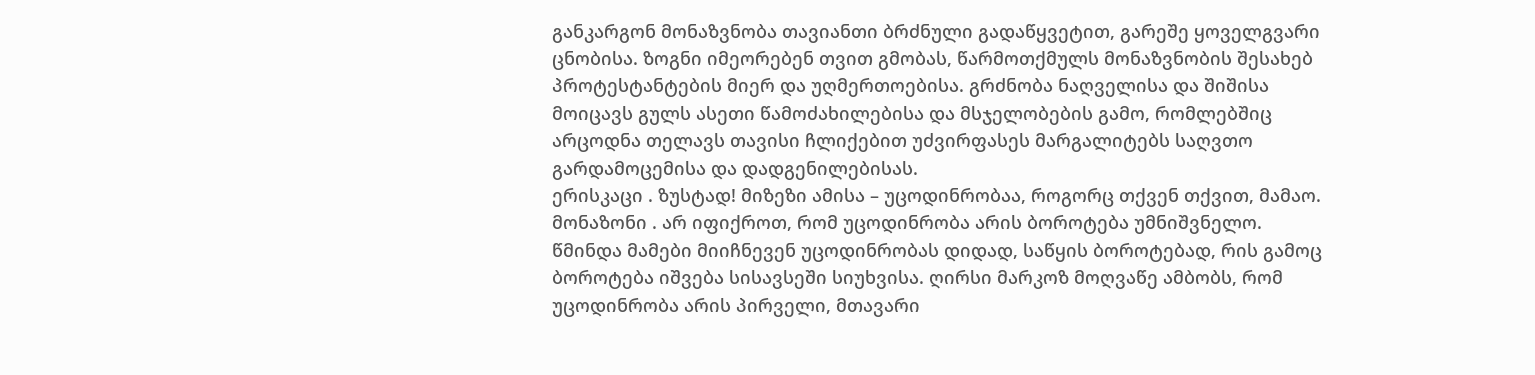განკარგონ მონაზვნობა თავიანთი ბრძნული გადაწყვეტით, გარეშე ყოველგვარი ცნობისა. ზოგნი იმეორებენ თვით გმობას, წარმოთქმულს მონაზვნობის შესახებ პროტესტანტების მიერ და უღმერთოებისა. გრძნობა ნაღველისა და შიშისა მოიცავს გულს ასეთი წამოძახილებისა და მსჯელობების გამო, რომლებშიც არცოდნა თელავს თავისი ჩლიქებით უძვირფასეს მარგალიტებს საღვთო გარდამოცემისა და დადგენილებისას.
ერისკაცი . ზუსტად! მიზეზი ამისა – უცოდინრობაა, როგორც თქვენ თქვით, მამაო.
მონაზონი . არ იფიქროთ, რომ უცოდინრობა არის ბოროტება უმნიშვნელო. წმინდა მამები მიიჩნევენ უცოდინრობას დიდად, საწყის ბოროტებად, რის გამოც ბოროტება იშვება სისავსეში სიუხვისა. ღირსი მარკოზ მოღვაწე ამბობს, რომ უცოდინრობა არის პირველი, მთავარი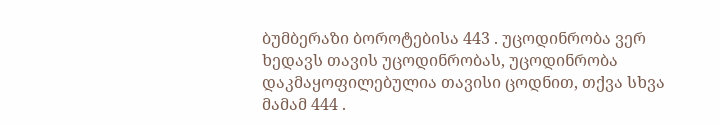ბუმბერაზი ბოროტებისა 443 . უცოდინრობა ვერ ხედავს თავის უცოდინრობას, უცოდინრობა დაკმაყოფილებულია თავისი ცოდნით, თქვა სხვა მამამ 444 .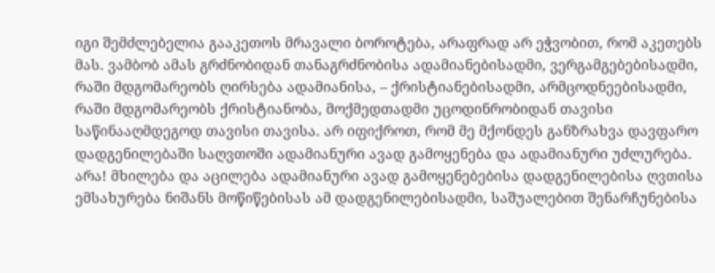იგი შემძლებელია გააკეთოს მრავალი ბოროტება, არაფრად არ ეჭვობით, რომ აკეთებს მას. ვამბობ ამას გრძნობიდან თანაგრძნობისა ადამიანებისადმი, ვერგამგებებისადმი, რაში მდგომარეობს ღირსება ადამიანისა, – ქრისტიანებისადმი, არმცოდნეებისადმი, რაში მდგომარეობს ქრისტიანობა, მოქმედთადმი უცოდინრობიდან თავისი საწინააღმდეგოდ თავისი თავისა. არ იფიქროთ, რომ მე მქონდეს განზრახვა დავფარო დადგენილებაში საღვთოში ადამიანური ავად გამოყენება და ადამიანური უძლურება. არა! მხილება და აცილება ადამიანური ავად გამოყენებებისა დადგენილებისა ღვთისა ემსახურება ნიშანს მოწიწებისას ამ დადგენილებისადმი, საშუალებით შენარჩუნებისა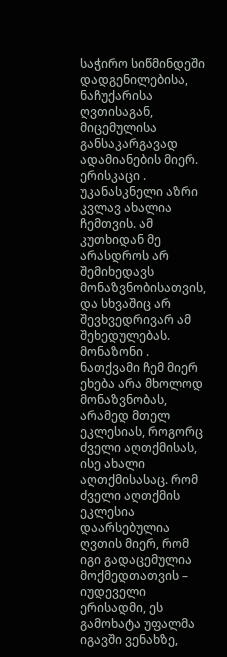საჭირო სიწმინდეში დადგენილებისა, ნაჩუქარისა ღვთისაგან, მიცემულისა განსაკარგავად ადამიანების მიერ.
ერისკაცი . უკანასკნელი აზრი კვლავ ახალია ჩემთვის. ამ კუთხიდან მე არასდროს არ შემიხედავს მონაზვნობისათვის, და სხვაშიც არ შევხვედრივარ ამ შეხედულებას.
მონაზონი . ნათქვამი ჩემ მიერ ეხება არა მხოლოდ მონაზვნობას, არამედ მთელ ეკლესიას, როგორც ძველი აღთქმისას, ისე ახალი აღთქმისასაც. რომ ძველი აღთქმის ეკლესია დაარსებულია ღვთის მიერ, რომ იგი გადაცემულია მოქმედთათვის – იუდეველი ერისადმი, ეს გამოხატა უფალმა იგავში ვენახზე,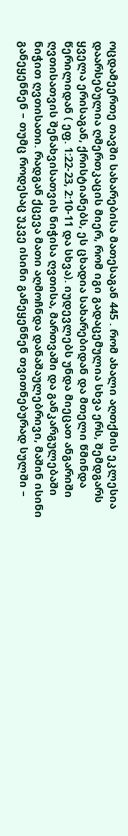ოცდამეერთე თავში სახარებისა მათესაგან 445 . რომ ახალი აღთქმის ეკლესია დაარსებულია ღმერთკაცის მიერ, რომ იგი გადაცემულია სხვა ერს, შემდგარს ყველა ერისაგან, ქრისტიანებს, ეს ცხადია სახარებიდან და მთელი წმინდა წერილიდან ( ეფ. 1:22-23, 2:10-11 და სხვა). იუდევლებს უნდა მიეცათ ანგარიში ღვთისათვის შენახვისათვის ნიჭისა ღვთისა, მართვაში და განკარგულებაში ნიჭით ღვთისათი. რადგან ქცევა მათი აღმოჩნდა დანაშაულებრივი, მაშინ ისინი განეყენნენ – თუმც როდესაც უკვე ისინი განეყენნენ თვითნებურად სულში –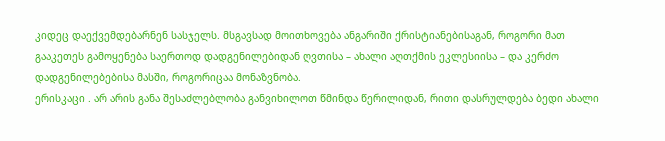კიდეც დაექვემდებარნენ სასჯელს. მსგავსად მოითხოვება ანგარიში ქრისტიანებისაგან, როგორი მათ გააკეთეს გამოყენება საერთოდ დადგენილებიდან ღვთისა – ახალი აღთქმის ეკლესიისა – და კერძო დადგენილებებისა მასში, როგორიცაა მონაზვნობა.
ერისკაცი . არ არის განა შესაძლებლობა განვიხილოთ წმინდა წერილიდან, რითი დასრულდება ბედი ახალი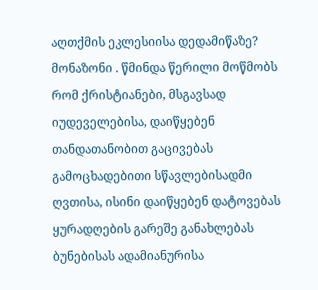აღთქმის ეკლესიისა დედამიწაზე?
მონაზონი . წმინდა წერილი მოწმობს რომ ქრისტიანები, მსგავსად იუდეველებისა, დაიწყებენ თანდათანობით გაცივებას გამოცხადებითი სწავლებისადმი ღვთისა, ისინი დაიწყებენ დატოვებას ყურადღების გარეშე განახლებას ბუნებისას ადამიანურისა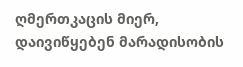ღმერთკაცის მიერ, დაივიწყებენ მარადისობის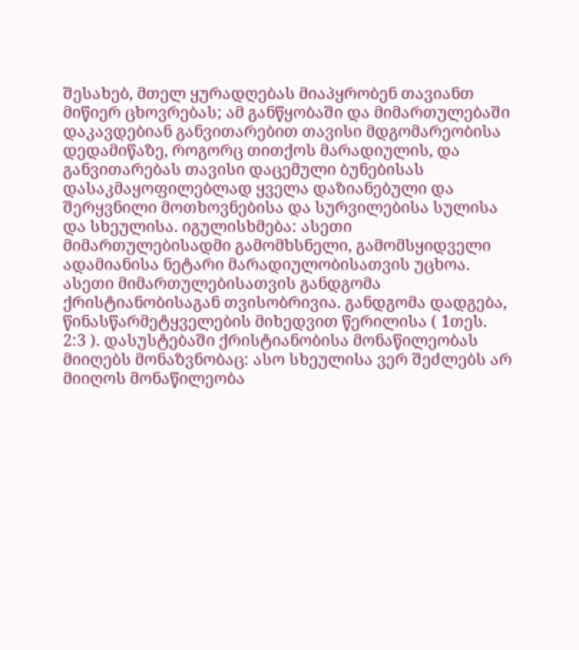შესახებ, მთელ ყურადღებას მიაპყრობენ თავიანთ მიწიერ ცხოვრებას; ამ განწყობაში და მიმართულებაში დაკავდებიან განვითარებით თავისი მდგომარეობისა დედამიწაზე, როგორც თითქოს მარადიულის, და განვითარებას თავისი დაცემული ბუნებისას დასაკმაყოფილებლად ყველა დაზიანებული და შერყვნილი მოთხოვნებისა და სურვილებისა სულისა და სხეულისა. იგულისხმება: ასეთი მიმართულებისადმი გამომხსნელი, გამომსყიდველი ადამიანისა ნეტარი მარადიულობისათვის უცხოა. ასეთი მიმართულებისათვის განდგომა ქრისტიანობისაგან თვისობრივია. განდგომა დადგება, წინასწარმეტყველების მიხედვით წერილისა ( 1თეს. 2:3 ). დასუსტებაში ქრისტიანობისა მონაწილეობას მიიღებს მონაზვნობაც: ასო სხეულისა ვერ შეძლებს არ მიიღოს მონაწილეობა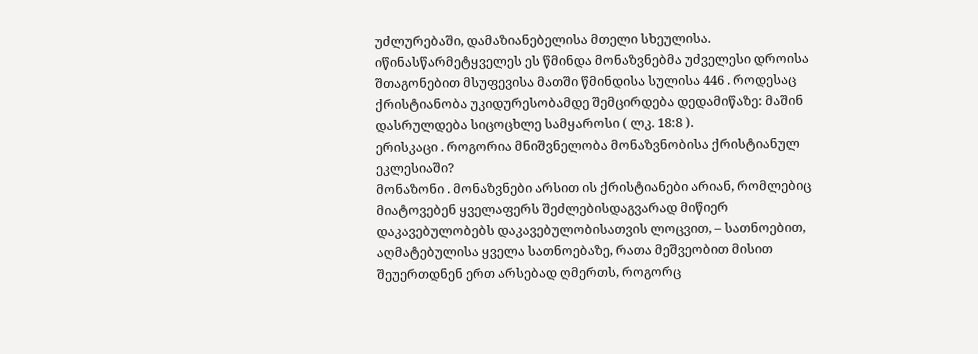უძლურებაში, დამაზიანებელისა მთელი სხეულისა. იწინასწარმეტყველეს ეს წმინდა მონაზვნებმა უძველესი დროისა შთაგონებით მსუფევისა მათში წმინდისა სულისა 446 . როდესაც ქრისტიანობა უკიდურესობამდე შემცირდება დედამიწაზე: მაშინ დასრულდება სიცოცხლე სამყაროსი ( ლკ. 18:8 ).
ერისკაცი . როგორია მნიშვნელობა მონაზვნობისა ქრისტიანულ ეკლესიაში?
მონაზონი . მონაზვნები არსით ის ქრისტიანები არიან, რომლებიც მიატოვებენ ყველაფერს შეძლებისდაგვარად მიწიერ დაკავებულობებს დაკავებულობისათვის ლოცვით, – სათნოებით, აღმატებულისა ყველა სათნოებაზე, რათა მეშვეობით მისით შეუერთდნენ ერთ არსებად ღმერთს, როგორც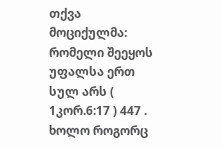თქვა მოციქულმა: რომელი შეეყოს უფალსა ერთ სულ არს ( 1კორ.6:17 ) 447 . ხოლო როგორც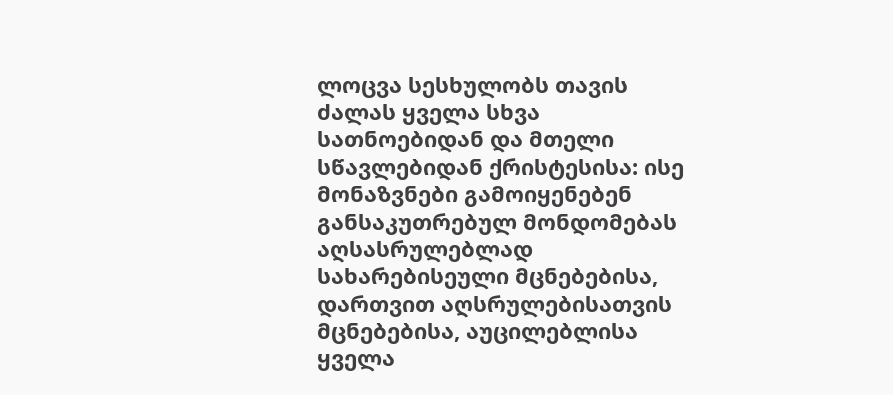ლოცვა სესხულობს თავის ძალას ყველა სხვა სათნოებიდან და მთელი სწავლებიდან ქრისტესისა: ისე მონაზვნები გამოიყენებენ განსაკუთრებულ მონდომებას აღსასრულებლად სახარებისეული მცნებებისა, დართვით აღსრულებისათვის მცნებებისა, აუცილებლისა ყველა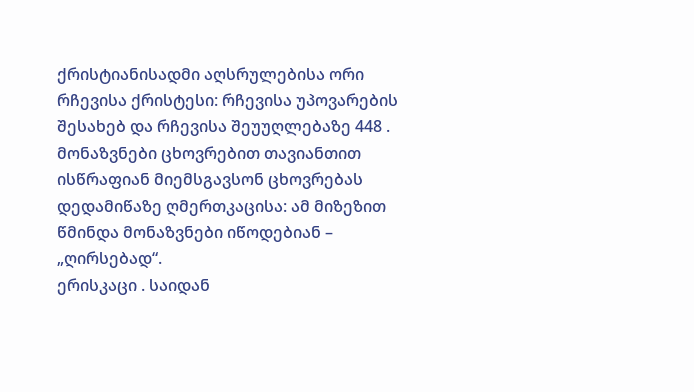ქრისტიანისადმი აღსრულებისა ორი რჩევისა ქრისტესი: რჩევისა უპოვარების შესახებ და რჩევისა შეუუღლებაზე 448 . მონაზვნები ცხოვრებით თავიანთით ისწრაფიან მიემსგავსონ ცხოვრებას დედამიწაზე ღმერთკაცისა: ამ მიზეზით წმინდა მონაზვნები იწოდებიან – „ღირსებად“.
ერისკაცი . საიდან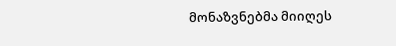მონაზვნებმა მიიღეს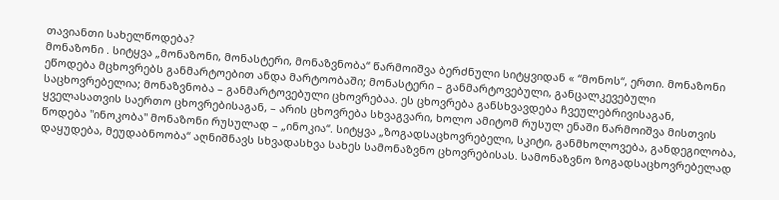თავიანთი სახელწოდება?
მონაზონი . სიტყვა „მონაზონი, მონასტერი, მონაზვნობა“ წარმოიშვა ბერძნული სიტყვიდან « “მონოს“, ერთი. მონაზონი ეწოდება მცხოვრებს განმარტოებით ანდა მარტოობაში; მონასტერი – განმარტოვებული, განცალკევებული საცხოვრებელია; მონაზვნობა – განმარტოვებული ცხოვრებაა. ეს ცხოვრება განსხვავდება ჩვეულებრივისაგან, ყველასათვის საერთო ცხოვრებისაგან, – არის ცხოვრება სხვაგვარი, ხოლო ამიტომ რუსულ ენაში წარმოიშვა მისთვის წოდება "ინოკობა" მონაზონი რუსულად – „ინოკია“. სიტყვა „ზოგადსაცხოვრებელი, სკიტი, განმხოლოვება, განდეგილობა, დაყუდება, მეუდაბნოობა“ აღნიშნავს სხვადასხვა სახეს სამონაზვნო ცხოვრებისას. სამონაზვნო ზოგადსაცხოვრებელად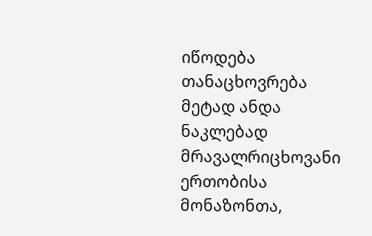იწოდება თანაცხოვრება მეტად ანდა ნაკლებად მრავალრიცხოვანი ერთობისა მონაზონთა,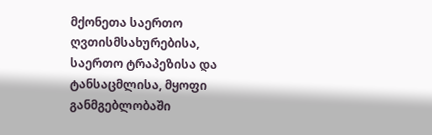მქონეთა საერთო ღვთისმსახურებისა, საერთო ტრაპეზისა და ტანსაცმლისა, მყოფი განმგებლობაში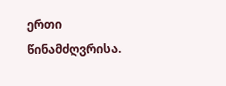ერთი წინამძღვრისა.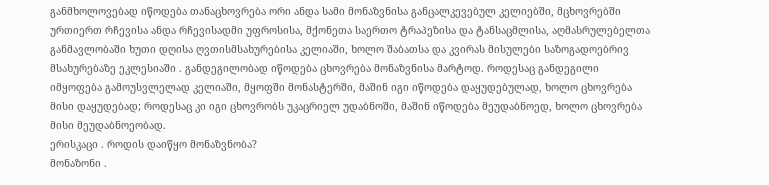განმხოლოვებად იწოდება თანაცხოვრება ორი ანდა სამი მონაზვნისა განცალკევებულ კელიებში, მცხოვრებში ურთიერთ რჩევისა ანდა რჩევისადმი უფროსისა, მქონეთა საერთო ტრაპეზისა და ტანსაცმლისა, აღმასრულებელთა განმავლობაში ხუთი დღისა ღვთისმსახურებისა კელიაში, ხოლო შაბათსა და კვირას მისულები საზოგადოებრივ მსახურებაზე ეკლესიაში . განდეგილობად იწოდება ცხოვრება მონაზვნისა მარტოდ. როდესაც განდეგილი იმყოფება გამოუსვლელად კელიაში, მყოფში მონასტერში, მაშინ იგი იწოდება დაყუდებულად, ხოლო ცხოვრება მისი დაყუდებად; როდესაც კი იგი ცხოვრობს უკაცრიელ უდაბნოში, მაშინ იწოდება მეუდაბნოედ, ხოლო ცხოვრება მისი მეუდაბნოეობად.
ერისკაცი . როდის დაიწყო მონაზვნობა?
მონაზონი .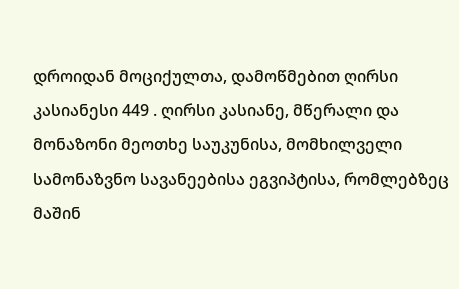დროიდან მოციქულთა, დამოწმებით ღირსი კასიანესი 449 . ღირსი კასიანე, მწერალი და მონაზონი მეოთხე საუკუნისა, მომხილველი სამონაზვნო სავანეებისა ეგვიპტისა, რომლებზეც მაშინ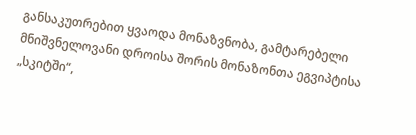განსაკუთრებით ყვაოდა მონაზვნობა, გამტარებელი მნიშვნელოვანი დროისა შორის მონაზონთა ეგვიპტისა „სკიტში“,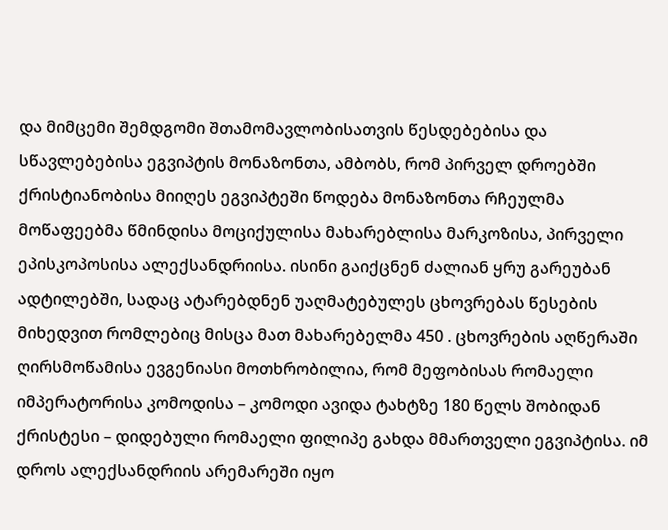და მიმცემი შემდგომი შთამომავლობისათვის წესდებებისა და სწავლებებისა ეგვიპტის მონაზონთა, ამბობს, რომ პირველ დროებში ქრისტიანობისა მიიღეს ეგვიპტეში წოდება მონაზონთა რჩეულმა მოწაფეებმა წმინდისა მოციქულისა მახარებლისა მარკოზისა, პირველი ეპისკოპოსისა ალექსანდრიისა. ისინი გაიქცნენ ძალიან ყრუ გარეუბან ადტილებში, სადაც ატარებდნენ უაღმატებულეს ცხოვრებას წესების მიხედვით რომლებიც მისცა მათ მახარებელმა 450 . ცხოვრების აღწერაში ღირსმოწამისა ევგენიასი მოთხრობილია, რომ მეფობისას რომაელი იმპერატორისა კომოდისა – კომოდი ავიდა ტახტზე 180 წელს შობიდან ქრისტესი – დიდებული რომაელი ფილიპე გახდა მმართველი ეგვიპტისა. იმ დროს ალექსანდრიის არემარეში იყო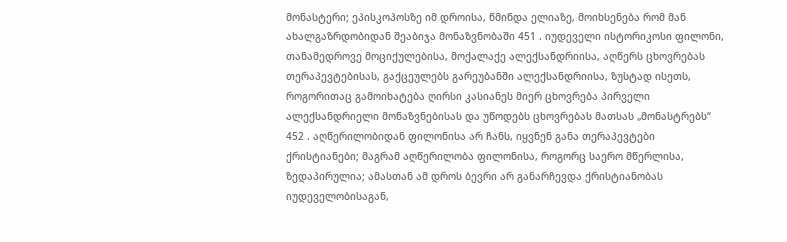მონასტერი; ეპისკოპოსზე იმ დროისა, წმინდა ელიაზე, მოიხსენება რომ მან ახალგაზრდობიდან შეაბიჯა მონაზვნობაში 451 . იუდეველი ისტორიკოსი ფილონი, თანამედროვე მოციქულებისა, მოქალაქე ალექსანდრიისა, აღწერს ცხოვრებას თერაპევტებისას, გაქცეულებს გარეუბანში ალექსანდრიისა, ზუსტად ისეთს, როგორითაც გამოიხატება ღირსი კასიანეს მიერ ცხოვრება პირველი ალექსანდრიელი მონაზვნებისას და უწოდებს ცხოვრებას მათსას „მონასტრებს“ 452 . აღწერილობიდან ფილონისა არ ჩანს, იყვნენ განა თერაპევტები ქრისტიანები; მაგრამ აღწერილობა ფილონისა, როგორც საერო მწერლისა, ზედაპირულია; ამასთან ამ დროს ბევრი არ განარჩევდა ქრისტიანობას იუდეველობისაგან,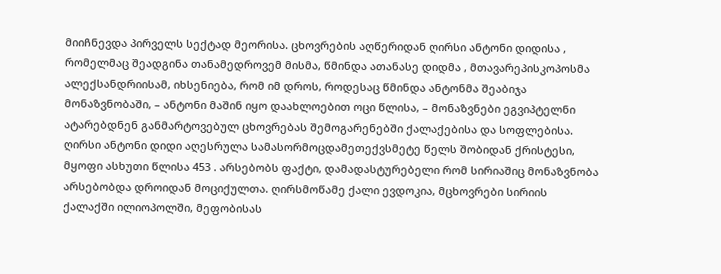მიიჩნევდა პირველს სექტად მეორისა. ცხოვრების აღწერიდან ღირსი ანტონი დიდისა , რომელმაც შეადგინა თანამედროვემ მისმა, წმინდა ათანასე დიდმა , მთავარეპისკოპოსმა ალექსანდრიისამ, იხსენიება, რომ იმ დროს, როდესაც წმინდა ანტონმა შეაბიჯა მონაზვნობაში, – ანტონი მაშინ იყო დაახლოებით ოცი წლისა, – მონაზვნები ეგვიპტელნი ატარებდნენ განმარტოვებულ ცხოვრებას შემოგარენებში ქალაქებისა და სოფლებისა. ღირსი ანტონი დიდი აღესრულა სამასორმოცდამეთექვსმეტე წელს შობიდან ქრისტესი, მყოფი ასხუთი წლისა 453 . არსებობს ფაქტი, დამადასტურებელი რომ სირიაშიც მონაზვნობა არსებობდა დროიდან მოციქულთა. ღირსმოწამე ქალი ევდოკია, მცხოვრები სირიის ქალაქში ილიოპოლში, მეფობისას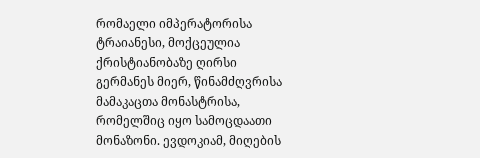რომაელი იმპერატორისა ტრაიანესი, მოქცეულია ქრისტიანობაზე ღირსი გერმანეს მიერ, წინამძღვრისა მამაკაცთა მონასტრისა, რომელშიც იყო სამოცდაათი მონაზონი. ევდოკიამ, მიღების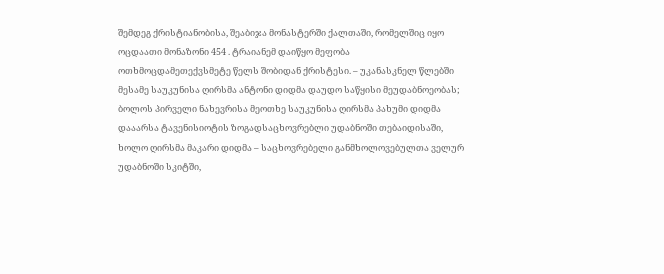შემდეგ ქრისტიანობისა, შეაბიჯა მონასტერში ქალთაში, რომელშიც იყო ოცდაათი მონაზონი 454 . ტრაიანემ დაიწყო მეფობა ოთხმოცდამეთექვსმეტე წელს შობიდან ქრისტესი. – უკანასკნელ წლებში მესამე საუკუნისა ღირსმა ანტონი დიდმა დაუდო საწყისი მეუდაბნოეობას; ბოლოს პირველი ნახევრისა მეოთხე საუკუნისა ღირსმა პახუმი დიდმა დააარსა ტავენისიოტის ზოგადსაცხოვრებლი უდაბნოში თებაიდისაში, ხოლო ღირსმა მაკარი დიდმა – საცხოვრებელი განმხოლოვებულთა ველურ უდაბნოში სკიტში,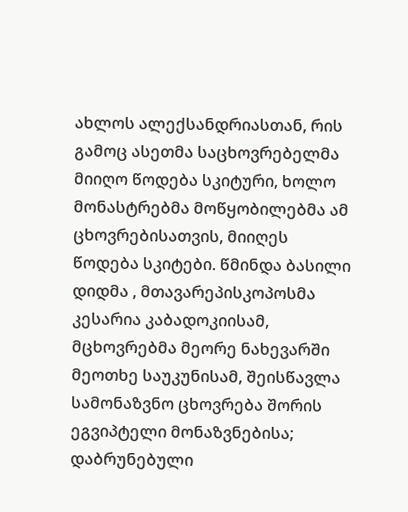ახლოს ალექსანდრიასთან, რის გამოც ასეთმა საცხოვრებელმა მიიღო წოდება სკიტური, ხოლო მონასტრებმა მოწყობილებმა ამ ცხოვრებისათვის, მიიღეს წოდება სკიტები. წმინდა ბასილი დიდმა , მთავარეპისკოპოსმა კესარია კაბადოკიისამ, მცხოვრებმა მეორე ნახევარში მეოთხე საუკუნისამ, შეისწავლა სამონაზვნო ცხოვრება შორის ეგვიპტელი მონაზვნებისა; დაბრუნებული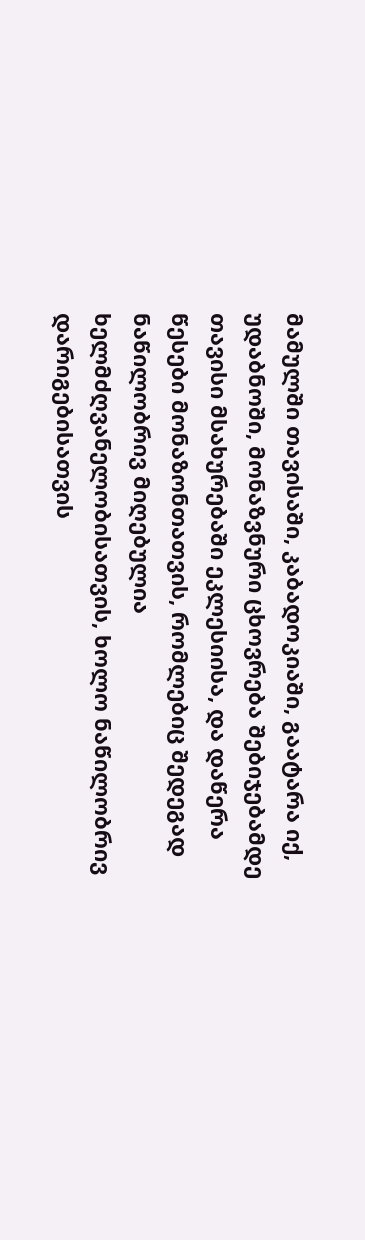მამულში თავისაში, კაბადოკიაში, გაატარა იქ, უდაბნოში, მონაზვნური ცხოვრება შებიჯებამდე თავისი მსახურებაში ეკლესიისა, და დაწერა წესები მონაზონთათვის, რომლებიც შედეგად ნაწილობრივ მიღებულია ხელმძღვანელობისათვის, ხოლო ნაწილობრივ დარიგებისათვის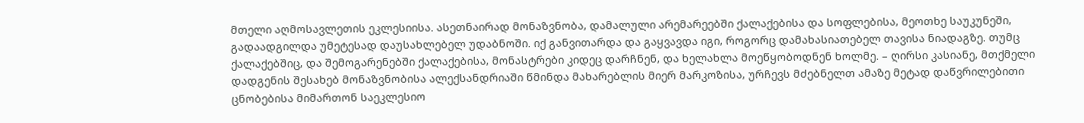მთელი აღმოსავლეთის ეკლესიისა. ასეთნაირად მონაზვნობა, დამალული არემარეებში ქალაქებისა და სოფლებისა, მეოთხე საუკუნეში, გადაადგილდა უმეტესად დაუსახლებელ უდაბნოში. იქ განვითარდა და გაყვავდა იგი, როგორც დამახასიათებელ თავისა ნიადაგზე. თუმც ქალაქებშიც, და შემოგარენებში ქალაქებისა, მონასტრები კიდეც დარჩნენ, და ხელახლა მოეწყობოდნენ ხოლმე. – ღირსი კასიანე, მთქმელი დადგენის შესახებ მონაზვნობისა ალექსანდრიაში წმინდა მახარებლის მიერ მარკოზისა, ურჩევს მძებნელთ ამაზე მეტად დაწვრილებითი ცნობებისა მიმართონ საეკლესიო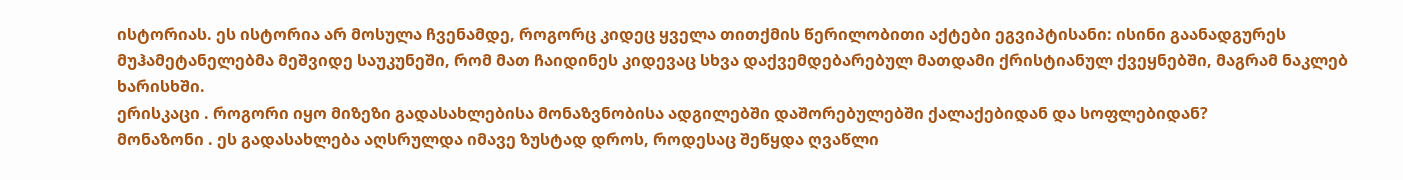ისტორიას. ეს ისტორია არ მოსულა ჩვენამდე, როგორც კიდეც ყველა თითქმის წერილობითი აქტები ეგვიპტისანი: ისინი გაანადგურეს მუჰამეტანელებმა მეშვიდე საუკუნეში, რომ მათ ჩაიდინეს კიდევაც სხვა დაქვემდებარებულ მათდამი ქრისტიანულ ქვეყნებში, მაგრამ ნაკლებ ხარისხში.
ერისკაცი . როგორი იყო მიზეზი გადასახლებისა მონაზვნობისა ადგილებში დაშორებულებში ქალაქებიდან და სოფლებიდან?
მონაზონი . ეს გადასახლება აღსრულდა იმავე ზუსტად დროს, როდესაც შეწყდა ღვაწლი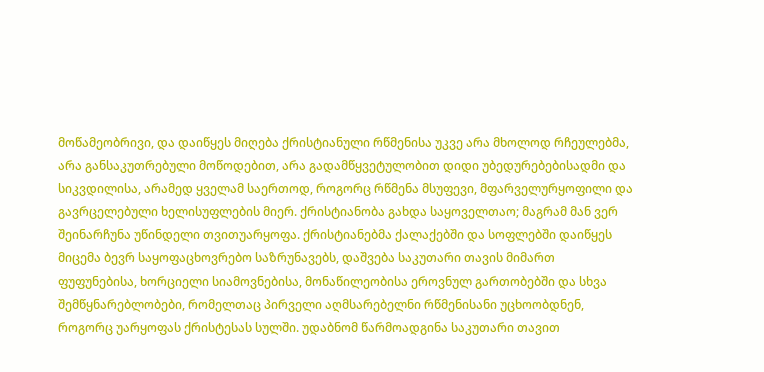მოწამეობრივი, და დაიწყეს მიღება ქრისტიანული რწმენისა უკვე არა მხოლოდ რჩეულებმა, არა განსაკუთრებული მოწოდებით, არა გადამწყვეტულობით დიდი უბედურებებისადმი და სიკვდილისა, არამედ ყველამ საერთოდ, როგორც რწმენა მსუფევი, მფარველურყოფილი და გავრცელებული ხელისუფლების მიერ. ქრისტიანობა გახდა საყოველთაო; მაგრამ მან ვერ შეინარჩუნა უწინდელი თვითუარყოფა. ქრისტიანებმა ქალაქებში და სოფლებში დაიწყეს მიცემა ბევრ საყოფაცხოვრებო საზრუნავებს, დაშვება საკუთარი თავის მიმართ ფუფუნებისა, ხორციელი სიამოვნებისა, მონაწილეობისა ეროვნულ გართობებში და სხვა შემწყნარებლობები, რომელთაც პირველი აღმსარებელნი რწმენისანი უცხოობდნენ, როგორც უარყოფას ქრისტესას სულში. უდაბნომ წარმოადგინა საკუთარი თავით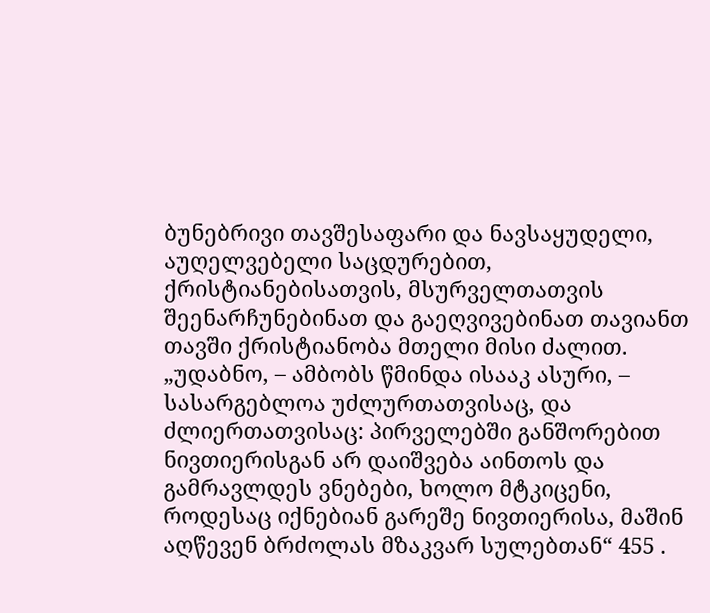ბუნებრივი თავშესაფარი და ნავსაყუდელი, აუღელვებელი საცდურებით, ქრისტიანებისათვის, მსურველთათვის შეენარჩუნებინათ და გაეღვივებინათ თავიანთ თავში ქრისტიანობა მთელი მისი ძალით. „უდაბნო, – ამბობს წმინდა ისააკ ასური, – სასარგებლოა უძლურთათვისაც, და ძლიერთათვისაც: პირველებში განშორებით ნივთიერისგან არ დაიშვება აინთოს და გამრავლდეს ვნებები, ხოლო მტკიცენი, როდესაც იქნებიან გარეშე ნივთიერისა, მაშინ აღწევენ ბრძოლას მზაკვარ სულებთან“ 455 .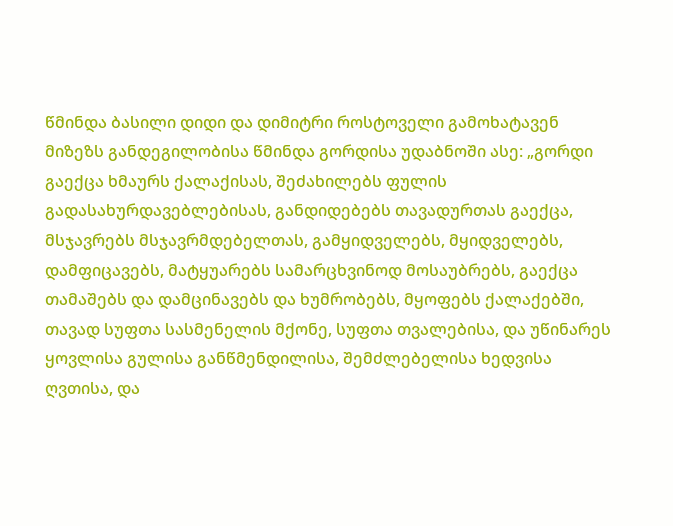წმინდა ბასილი დიდი და დიმიტრი როსტოველი გამოხატავენ მიზეზს განდეგილობისა წმინდა გორდისა უდაბნოში ასე: „გორდი გაექცა ხმაურს ქალაქისას, შეძახილებს ფულის გადასახურდავებლებისას, განდიდებებს თავადურთას გაექცა, მსჯავრებს მსჯავრმდებელთას, გამყიდველებს, მყიდველებს, დამფიცავებს, მატყუარებს სამარცხვინოდ მოსაუბრებს, გაექცა თამაშებს და დამცინავებს და ხუმრობებს, მყოფებს ქალაქებში, თავად სუფთა სასმენელის მქონე, სუფთა თვალებისა, და უწინარეს ყოვლისა გულისა განწმენდილისა, შემძლებელისა ხედვისა ღვთისა, და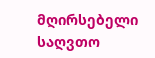მღირსებელი საღვთო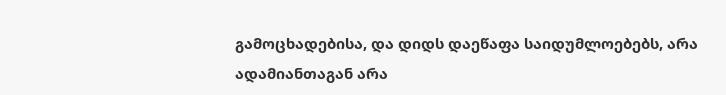გამოცხადებისა, და დიდს დაეწაფა საიდუმლოებებს, არა ადამიანთაგან არა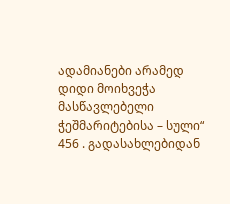ადამიანები არამედ დიდი მოიხვეჭა მასწავლებელი ჭეშმარიტებისა – სული“ 456 . გადასახლებიდან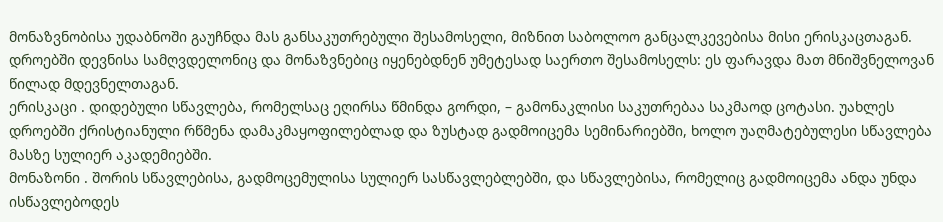მონაზვნობისა უდაბნოში გაუჩნდა მას განსაკუთრებული შესამოსელი, მიზნით საბოლოო განცალკევებისა მისი ერისკაცთაგან. დროებში დევნისა სამღვდელონიც და მონაზვნებიც იყენებდნენ უმეტესად საერთო შესამოსელს: ეს ფარავდა მათ მნიშვნელოვან წილად მდევნელთაგან.
ერისკაცი . დიდებული სწავლება, რომელსაც ეღირსა წმინდა გორდი, – გამონაკლისი საკუთრებაა საკმაოდ ცოტასი. უახლეს დროებში ქრისტიანული რწმენა დამაკმაყოფილებლად და ზუსტად გადმოიცემა სემინარიებში, ხოლო უაღმატებულესი სწავლება მასზე სულიერ აკადემიებში.
მონაზონი . შორის სწავლებისა, გადმოცემულისა სულიერ სასწავლებლებში, და სწავლებისა, რომელიც გადმოიცემა ანდა უნდა ისწავლებოდეს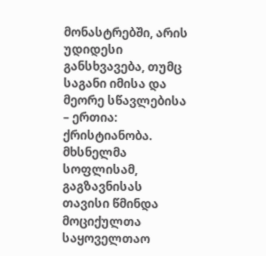მონასტრებში, არის უდიდესი განსხვავება, თუმც საგანი იმისა და მეორე სწავლებისა – ერთია: ქრისტიანობა. მხსნელმა სოფლისამ, გაგზავნისას თავისი წმინდა მოციქულთა საყოველთაო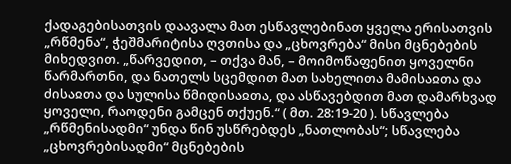ქადაგებისათვის დაავალა მათ ესწავლებინათ ყველა ერისათვის „რწმენა“, ჭეშმარიტისა ღვთისა და „ცხოვრება“ მისი მცნებების მიხედვით. „წარვედით, – თქვა მან, – მოიმოწაფენით ყოველნი წარმართნი, და ნათელს სცემდით მათ სახელითა მამისაჲთა და ძისაჲთა და სულისა წმიდისაჲთა, და ასწავებდით მათ დამარხვად ყოველი, რაოდენი გამცენ თქუენ.“ ( მთ. 28:19-20 ). სწავლება „რწმენისადმი“ უნდა წინ უსწრებდეს „ნათლობას“; სწავლება „ცხოვრებისადმი“ მცნებების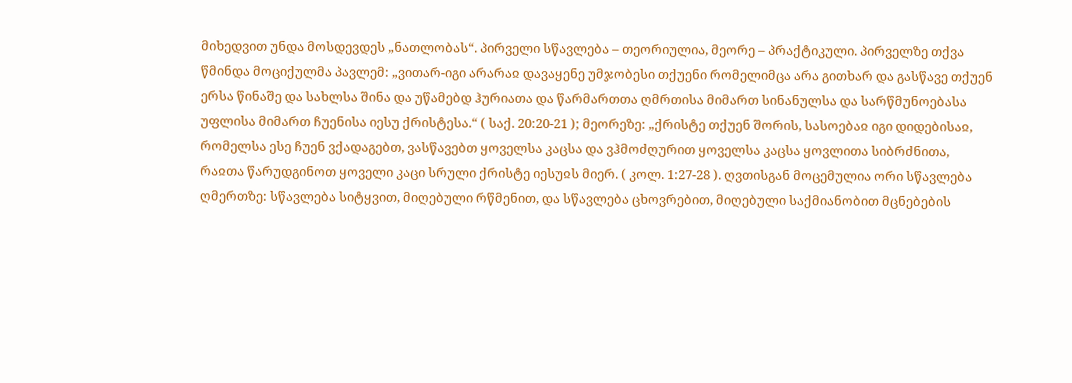მიხედვით უნდა მოსდევდეს „ნათლობას“. პირველი სწავლება – თეორიულია, მეორე – პრაქტიკული. პირველზე თქვა წმინდა მოციქულმა პავლემ: „ვითარ-იგი არარაჲ დავაყენე უმჯობესი თქუენი რომელიმცა არა გითხარ და გასწავე თქუენ ერსა წინაშე და სახლსა შინა და უწამებდ ჰურიათა და წარმართთა ღმრთისა მიმართ სინანულსა და სარწმუნოებასა უფლისა მიმართ ჩუენისა იესუ ქრისტესა.“ ( საქ. 20:20-21 ); მეორეზე: „ქრისტე თქუენ შორის, სასოებაჲ იგი დიდებისაჲ, რომელსა ესე ჩუენ ვქადაგებთ, ვასწავებთ ყოველსა კაცსა და ვჰმოძღურით ყოველსა კაცსა ყოვლითა სიბრძნითა, რაჲთა წარუდგინოთ ყოველი კაცი სრული ქრისტე იესუჲს მიერ. ( კოლ. 1:27-28 ). ღვთისგან მოცემულია ორი სწავლება ღმერთზე: სწავლება სიტყვით, მიღებული რწმენით, და სწავლება ცხოვრებით, მიღებული საქმიანობით მცნებების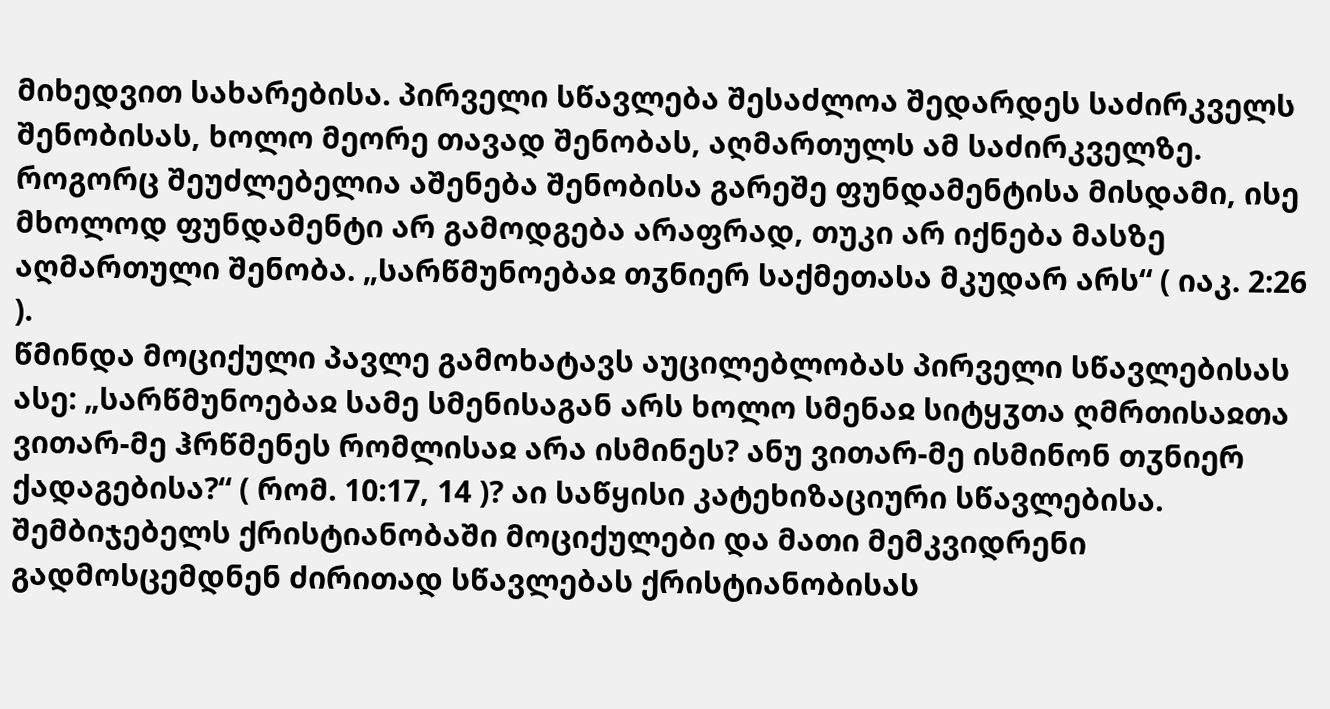მიხედვით სახარებისა. პირველი სწავლება შესაძლოა შედარდეს საძირკველს შენობისას, ხოლო მეორე თავად შენობას, აღმართულს ამ საძირკველზე. როგორც შეუძლებელია აშენება შენობისა გარეშე ფუნდამენტისა მისდამი, ისე მხოლოდ ფუნდამენტი არ გამოდგება არაფრად, თუკი არ იქნება მასზე აღმართული შენობა. „სარწმუნოებაჲ თჳნიერ საქმეთასა მკუდარ არს“ ( იაკ. 2:26 ).
წმინდა მოციქული პავლე გამოხატავს აუცილებლობას პირველი სწავლებისას ასე: „სარწმუნოებაჲ სამე სმენისაგან არს ხოლო სმენაჲ სიტყჳთა ღმრთისაჲთა ვითარ-მე ჰრწმენეს რომლისაჲ არა ისმინეს? ანუ ვითარ-მე ისმინონ თჳნიერ ქადაგებისა?“ ( რომ. 10:17, 14 )? აი საწყისი კატეხიზაციური სწავლებისა. შემბიჯებელს ქრისტიანობაში მოციქულები და მათი მემკვიდრენი გადმოსცემდნენ ძირითად სწავლებას ქრისტიანობისას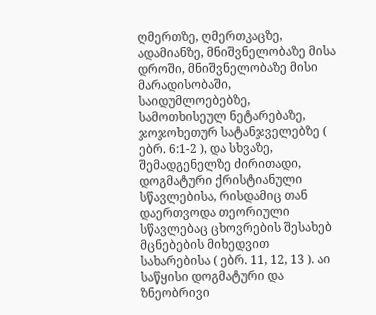ღმერთზე, ღმერთკაცზე, ადამიანზე, მნიშვნელობაზე მისა დროში, მნიშვნელობაზე მისი მარადისობაში, საიდუმლოებებზე, სამოთხისეულ ნეტარებაზე, ჯოჯოხეთურ სატანჯველებზე ( ებრ. 6:1-2 ), და სხვაზე, შემადგენელზე ძირითადი, დოგმატური ქრისტიანული სწავლებისა, რისდამიც თან დაერთვოდა თეორიული სწავლებაც ცხოვრების შესახებ მცნებების მიხედვით სახარებისა ( ებრ. 11, 12, 13 ). აი საწყისი დოგმატური და ზნეობრივი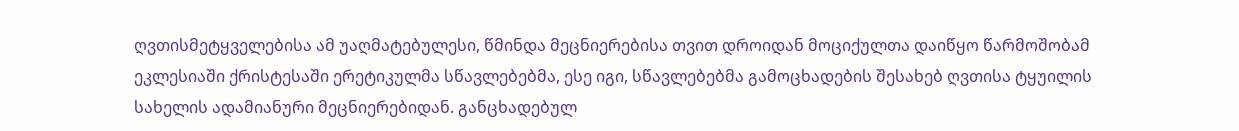ღვთისმეტყველებისა ამ უაღმატებულესი, წმინდა მეცნიერებისა თვით დროიდან მოციქულთა დაიწყო წარმოშობამ ეკლესიაში ქრისტესაში ერეტიკულმა სწავლებებმა, ესე იგი, სწავლებებმა გამოცხადების შესახებ ღვთისა ტყუილის სახელის ადამიანური მეცნიერებიდან. განცხადებულ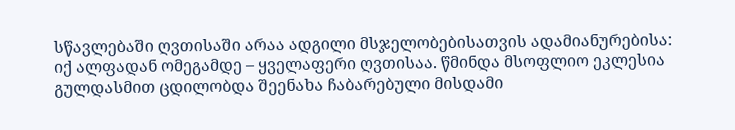სწავლებაში ღვთისაში არაა ადგილი მსჯელობებისათვის ადამიანურებისა: იქ ალფადან ომეგამდე – ყველაფერი ღვთისაა. წმინდა მსოფლიო ეკლესია გულდასმით ცდილობდა შეენახა ჩაბარებული მისდამი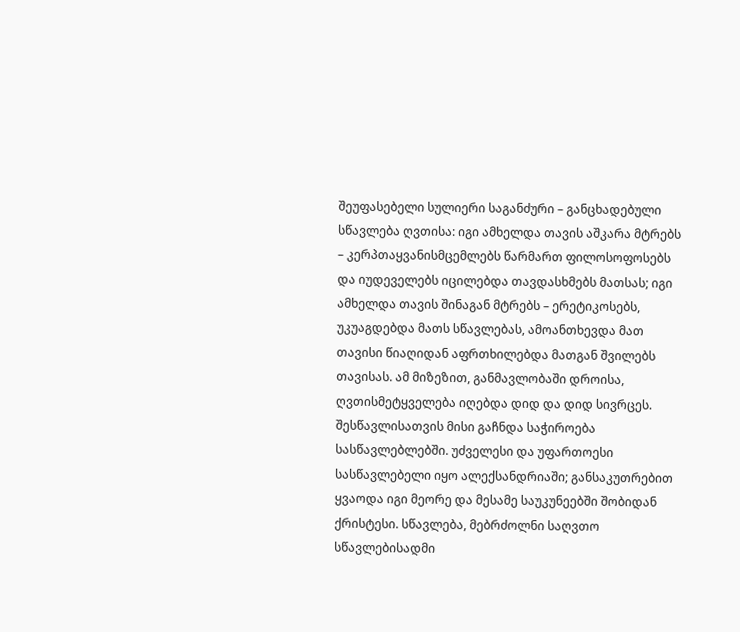შეუფასებელი სულიერი საგანძური – განცხადებული სწავლება ღვთისა: იგი ამხელდა თავის აშკარა მტრებს – კერპთაყვანისმცემლებს წარმართ ფილოსოფოსებს და იუდეველებს იცილებდა თავდასხმებს მათსას; იგი ამხელდა თავის შინაგან მტრებს – ერეტიკოსებს, უკუაგდებდა მათს სწავლებას, ამოანთხევდა მათ თავისი წიაღიდან აფრთხილებდა მათგან შვილებს თავისას. ამ მიზეზით, განმავლობაში დროისა, ღვთისმეტყველება იღებდა დიდ და დიდ სივრცეს. შესწავლისათვის მისი გაჩნდა საჭიროება სასწავლებლებში. უძველესი და უფართოესი სასწავლებელი იყო ალექსანდრიაში; განსაკუთრებით ყვაოდა იგი მეორე და მესამე საუკუნეებში შობიდან ქრისტესი. სწავლება, მებრძოლნი საღვთო სწავლებისადმი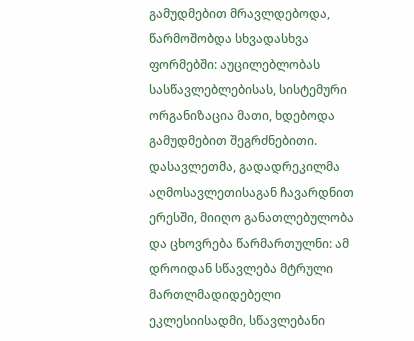გამუდმებით მრავლდებოდა, წარმოშობდა სხვადასხვა ფორმებში: აუცილებლობას სასწავლებლებისას, სისტემური ორგანიზაცია მათი, ხდებოდა გამუდმებით შეგრძნებითი. დასავლეთმა, გადადრეკილმა აღმოსავლეთისაგან ჩავარდნით ერესში, მიიღო განათლებულობა და ცხოვრება წარმართულნი: ამ დროიდან სწავლება მტრული მართლმადიდებელი ეკლესიისადმი, სწავლებანი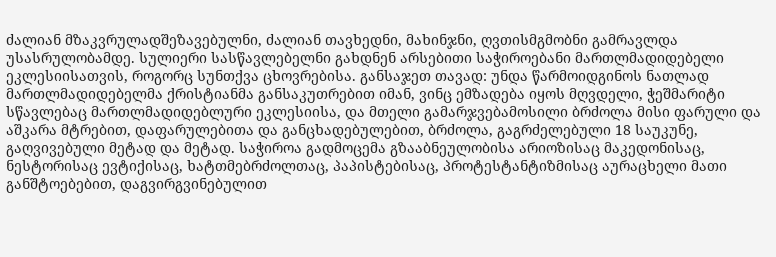ძალიან მზაკვრულადშეზავებულნი, ძალიან თავხედნი, მახინჯნი, ღვთისმგმობნი გამრავლდა უსასრულობამდე. სულიერი სასწავლებელნი გახდნენ არსებითი საჭიროებანი მართლმადიდებელი ეკლესიისათვის, როგორც სუნთქვა ცხოვრებისა. განსაჯეთ თავად: უნდა წარმოიდგინოს ნათლად მართლმადიდებელმა ქრისტიანმა განსაკუთრებით იმან, ვინც ემზადება იყოს მღვდელი, ჭეშმარიტი სწავლებაც მართლმადიდებლური ეკლესიისა, და მთელი გამარჯვებამოსილი ბრძოლა მისი ფარული და აშკარა მტრებით, დაფარულებითა და განცხადებულებით, ბრძოლა, გაგრძელებული 18 საუკუნე, გაღვივებული მეტად და მეტად. საჭიროა გადმოცემა გზააბნეულობისა არიოზისაც მაკედონისაც, ნესტორისაც ევტიქისაც, ხატთმებრძოლთაც, პაპისტებისაც, პროტესტანტიზმისაც აურაცხელი მათი განშტოებებით, დაგვირგვინებულით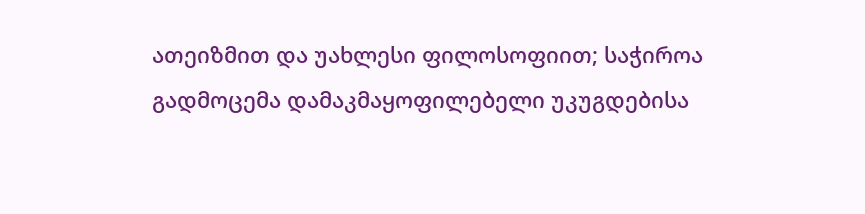ათეიზმით და უახლესი ფილოსოფიით; საჭიროა გადმოცემა დამაკმაყოფილებელი უკუგდებისა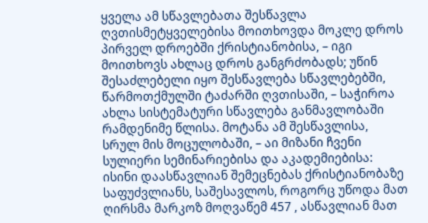ყველა ამ სწავლებათა შესწავლა ღვთისმეტყველებისა მოითხოვდა მოკლე დროს პირველ დროებში ქრისტიანობისა, – იგი მოითხოვს ახლაც დროს განგრძობადს; უწინ შესაძლებელი იყო შესწავლება სწავლებებში, წარმოთქმულში ტაძარში ღვთისაში, – საჭიროა ახლა სისტემატური სწავლება განმავლობაში რამდენიმე წლისა. მოტანა ამ შესწავლისა, სრულ მის მოცულობაში, – აი მიზანი ჩვენი სულიერი სემინარიებისა და აკადემიებისა: ისინი დაასწავლიან შემეცნებას ქრისტიანობაზე საფუძვლიანს, საშესავლოს, როგორც უწოდა მათ ღირსმა მარკოზ მოღვაწემ 457 , ასწავლიან მათ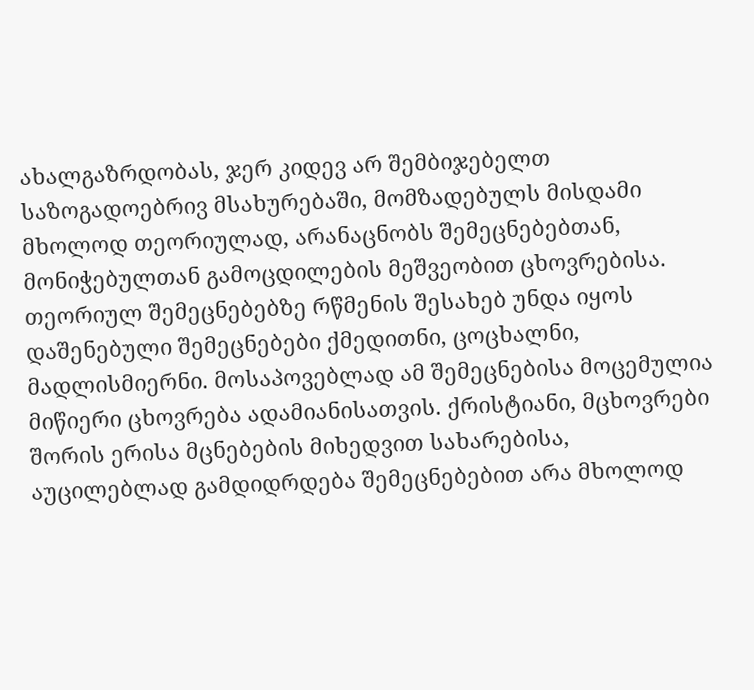ახალგაზრდობას, ჯერ კიდევ არ შემბიჯებელთ საზოგადოებრივ მსახურებაში, მომზადებულს მისდამი მხოლოდ თეორიულად, არანაცნობს შემეცნებებთან, მონიჭებულთან გამოცდილების მეშვეობით ცხოვრებისა. თეორიულ შემეცნებებზე რწმენის შესახებ უნდა იყოს დაშენებული შემეცნებები ქმედითნი, ცოცხალნი, მადლისმიერნი. მოსაპოვებლად ამ შემეცნებისა მოცემულია მიწიერი ცხოვრება ადამიანისათვის. ქრისტიანი, მცხოვრები შორის ერისა მცნებების მიხედვით სახარებისა, აუცილებლად გამდიდრდება შემეცნებებით არა მხოლოდ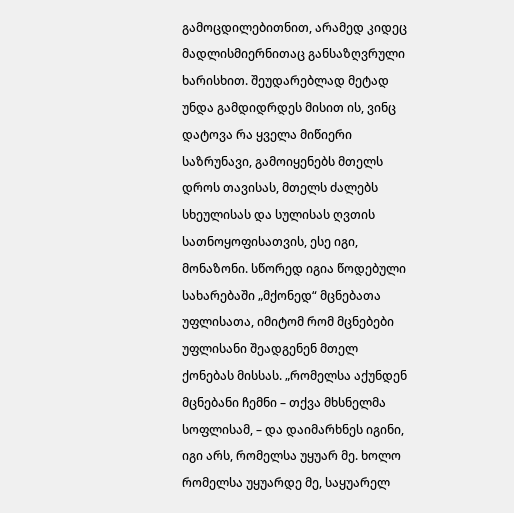გამოცდილებითნით, არამედ კიდეც მადლისმიერნითაც განსაზღვრული ხარისხით. შეუდარებლად მეტად უნდა გამდიდრდეს მისით ის, ვინც დატოვა რა ყველა მიწიერი საზრუნავი, გამოიყენებს მთელს დროს თავისას, მთელს ძალებს სხეულისას და სულისას ღვთის სათნოყოფისათვის, ესე იგი, მონაზონი. სწორედ იგია წოდებული სახარებაში „მქონედ“ მცნებათა უფლისათა, იმიტომ რომ მცნებები უფლისანი შეადგენენ მთელ ქონებას მისსას. „რომელსა აქუნდენ მცნებანი ჩემნი – თქვა მხსნელმა სოფლისამ, – და დაიმარხნეს იგინი, იგი არს, რომელსა უყუარ მე. ხოლო რომელსა უყუარდე მე, საყუარელ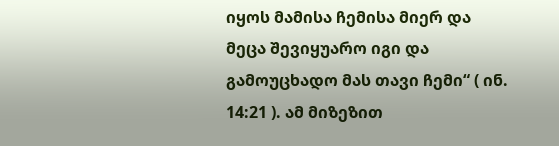იყოს მამისა ჩემისა მიერ და მეცა შევიყუარო იგი და გამოუცხადო მას თავი ჩემი“ ( ინ. 14:21 ). ამ მიზეზით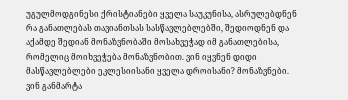უგულმოდგინესი ქრისტიანები ყველა საუკუნისა, ასრულებდნენ რა განათლებას თავიანთსას სასწავლებლებში, შედიოდნენ და აქამდე შედიან მონაზვნობაში მოსახვეჭად იმ განათლებისა, რომელიც მოიხვეჭება მონაზვნობით. ვინ იყვნენ დიდი მასწავლებლები ეკლესიისანი ყველა დროისანი? მონაზვნები. ვინ განმარტა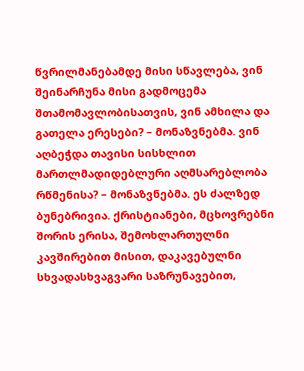წვრილმანებამდე მისი სწავლება, ვინ შეინარჩუნა მისი გადმოცემა შთამომავლობისათვის, ვინ ამხილა და გათელა ერესები? – მონაზვნებმა. ვინ აღბეჭდა თავისი სისხლით მართლმადიდებლური აღმსარებლობა რწმენისა? – მონაზვნებმა. ეს ძალზედ ბუნებრივია. ქრისტიანები, მცხოვრებნი შორის ერისა, შემოხლართულნი კავშირებით მისით, დაკავებულნი სხვადასხვაგვარი საზრუნავებით,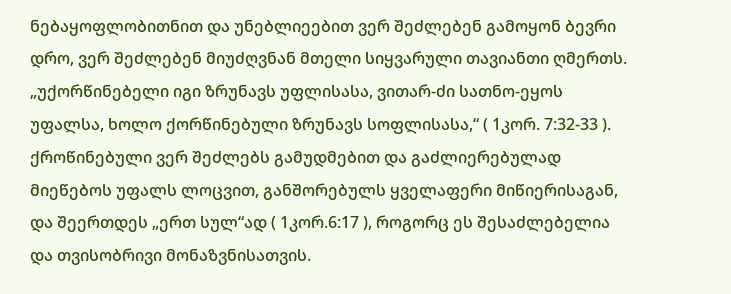ნებაყოფლობითნით და უნებლიეებით ვერ შეძლებენ გამოყონ ბევრი დრო, ვერ შეძლებენ მიუძღვნან მთელი სიყვარული თავიანთი ღმერთს. „უქორწინებელი იგი ზრუნავს უფლისასა, ვითარ-ძი სათნო-ეყოს უფალსა, ხოლო ქორწინებული ზრუნავს სოფლისასა,“ ( 1კორ. 7:32-33 ). ქროწინებული ვერ შეძლებს გამუდმებით და გაძლიერებულად მიეწებოს უფალს ლოცვით, განშორებულს ყველაფერი მიწიერისაგან, და შეერთდეს „ერთ სულ“ად ( 1კორ.6:17 ), როგორც ეს შესაძლებელია და თვისობრივი მონაზვნისათვის.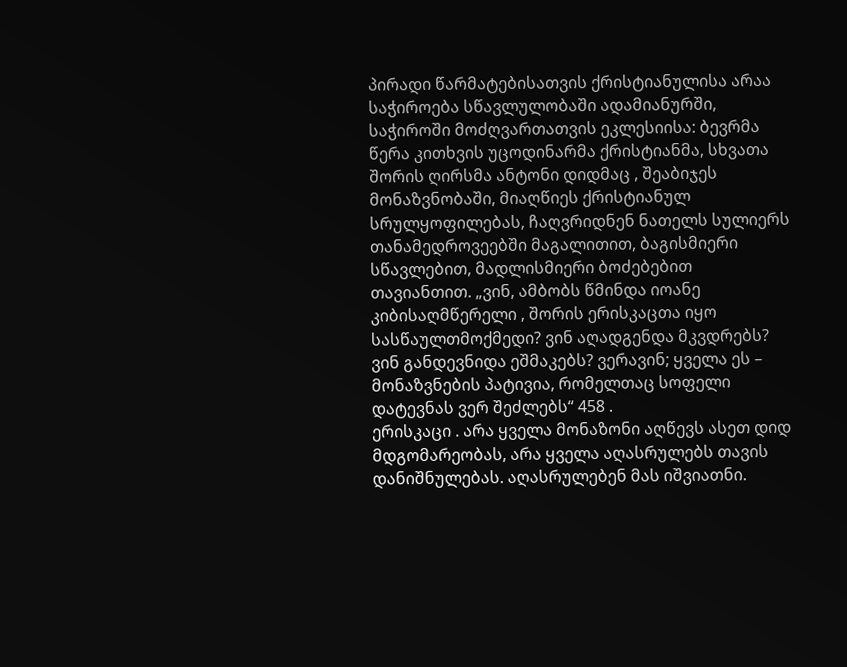პირადი წარმატებისათვის ქრისტიანულისა არაა საჭიროება სწავლულობაში ადამიანურში, საჭიროში მოძღვართათვის ეკლესიისა: ბევრმა წერა კითხვის უცოდინარმა ქრისტიანმა, სხვათა შორის ღირსმა ანტონი დიდმაც , შეაბიჯეს მონაზვნობაში, მიაღწიეს ქრისტიანულ სრულყოფილებას, ჩაღვრიდნენ ნათელს სულიერს თანამედროვეებში მაგალითით, ბაგისმიერი სწავლებით, მადლისმიერი ბოძებებით თავიანთით. „ვინ, ამბობს წმინდა იოანე კიბისაღმწერელი , შორის ერისკაცთა იყო სასწაულთმოქმედი? ვინ აღადგენდა მკვდრებს? ვინ განდევნიდა ეშმაკებს? ვერავინ; ყველა ეს – მონაზვნების პატივია, რომელთაც სოფელი დატევნას ვერ შეძლებს“ 458 .
ერისკაცი . არა ყველა მონაზონი აღწევს ასეთ დიდ მდგომარეობას, არა ყველა აღასრულებს თავის დანიშნულებას. აღასრულებენ მას იშვიათნი.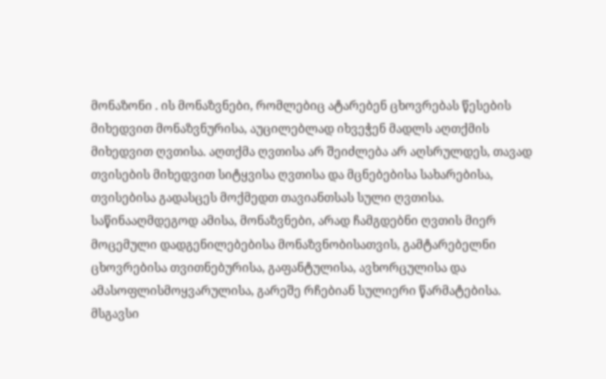მონაზონი . ის მონაზვნები, რომლებიც ატარებენ ცხოვრებას წესების მიხედვით მონაზვნურისა, აუცილებლად იხვეჭენ მადლს აღთქმის მიხედვით ღვთისა. აღთქმა ღვთისა არ შეიძლება არ აღსრულდეს, თავად თვისების მიხედვით სიტყვისა ღვთისა და მცნებებისა სახარებისა, თვისებისა გადასცეს მოქმედთ თავიანთსას სული ღვთისა. საწინააღმდეგოდ ამისა, მონაზვნები, არად ჩამგდებნი ღვთის მიერ მოცემული დადგენილებებისა მონაზვნობისათვის, გამტარებელნი ცხოვრებისა თვითნებურისა, გაფანტულისა, ავხორცულისა და ამასოფლისმოყვარულისა, გარეშე რჩებიან სულიერი წარმატებისა. მსგავსი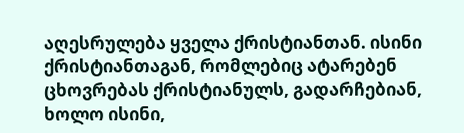აღესრულება ყველა ქრისტიანთან. ისინი ქრისტიანთაგან, რომლებიც ატარებენ ცხოვრებას ქრისტიანულს, გადარჩებიან, ხოლო ისინი,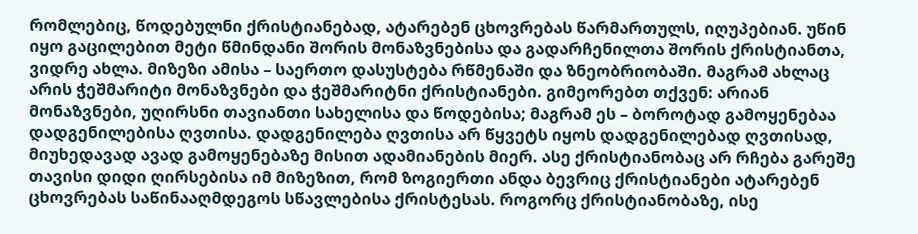რომლებიც, წოდებულნი ქრისტიანებად, ატარებენ ცხოვრებას წარმართულს, იღუპებიან. უწინ იყო გაცილებით მეტი წმინდანი შორის მონაზვნებისა და გადარჩენილთა შორის ქრისტიანთა, ვიდრე ახლა. მიზეზი ამისა – საერთო დასუსტება რწმენაში და ზნეობრიობაში. მაგრამ ახლაც არის ჭეშმარიტი მონაზვნები და ჭეშმარიტნი ქრისტიანები. გიმეორებთ თქვენ: არიან მონაზვნები, უღირსნი თავიანთი სახელისა და წოდებისა; მაგრამ ეს – ბოროტად გამოყენებაა დადგენილებისა ღვთისა. დადგენილება ღვთისა არ წყვეტს იყოს დადგენილებად ღვთისად, მიუხედავად ავად გამოყენებაზე მისით ადამიანების მიერ. ასე ქრისტიანობაც არ რჩება გარეშე თავისი დიდი ღირსებისა იმ მიზეზით, რომ ზოგიერთი ანდა ბევრიც ქრისტიანები ატარებენ ცხოვრებას საწინააღმდეგოს სწავლებისა ქრისტესას. როგორც ქრისტიანობაზე, ისე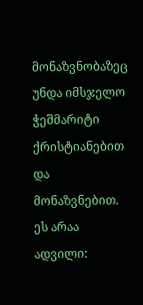მონაზვნობაზეც უნდა იმსჯელო ჭეშმარიტი ქრისტიანებით და მონაზვნებით. ეს არაა ადვილი: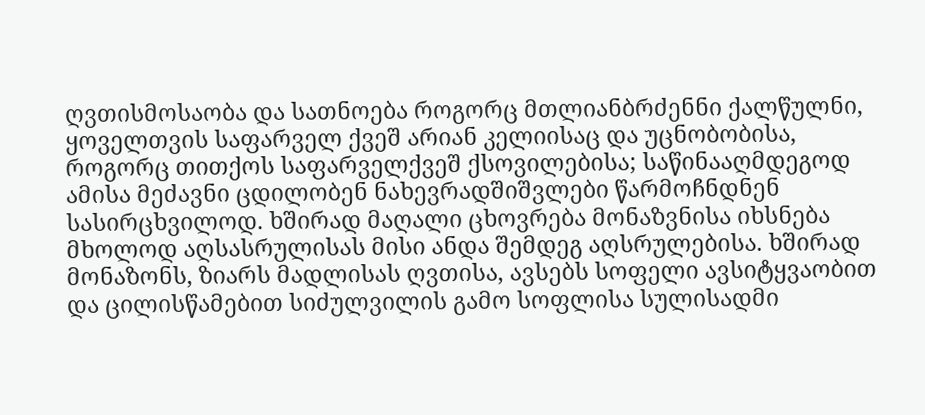ღვთისმოსაობა და სათნოება როგორც მთლიანბრძენნი ქალწულნი, ყოველთვის საფარველ ქვეშ არიან კელიისაც და უცნობობისა, როგორც თითქოს საფარველქვეშ ქსოვილებისა; საწინააღმდეგოდ ამისა მეძავნი ცდილობენ ნახევრადშიშვლები წარმოჩნდნენ სასირცხვილოდ. ხშირად მაღალი ცხოვრება მონაზვნისა იხსნება მხოლოდ აღსასრულისას მისი ანდა შემდეგ აღსრულებისა. ხშირად მონაზონს, ზიარს მადლისას ღვთისა, ავსებს სოფელი ავსიტყვაობით და ცილისწამებით სიძულვილის გამო სოფლისა სულისადმი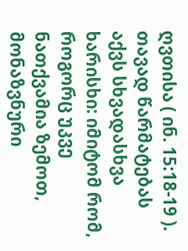ღვთისა ( ინ. 15:18-19 ). თავად წარმატებას აქვს სხვადასხვა ხარისხი: იმიტომ რომ, როგორც უკვე ნათქვამია ზემოთ, მონაზვნური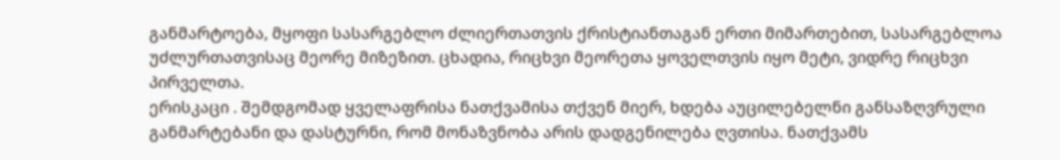განმარტოება, მყოფი სასარგებლო ძლიერთათვის ქრისტიანთაგან ერთი მიმართებით, სასარგებლოა უძლურთათვისაც მეორე მიზეზით. ცხადია, რიცხვი მეორეთა ყოველთვის იყო მეტი, ვიდრე რიცხვი პირველთა.
ერისკაცი . შემდგომად ყველაფრისა ნათქვამისა თქვენ მიერ, ხდება აუცილებელნი განსაზღვრული განმარტებანი და დასტურნი, რომ მონაზვნობა არის დადგენილება ღვთისა. ნათქვამს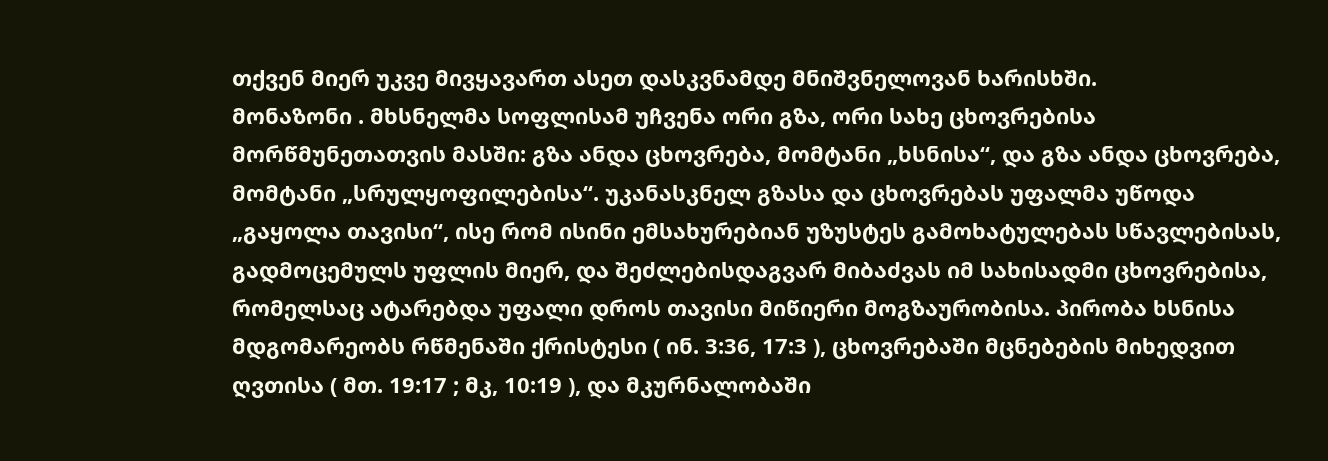თქვენ მიერ უკვე მივყავართ ასეთ დასკვნამდე მნიშვნელოვან ხარისხში.
მონაზონი . მხსნელმა სოფლისამ უჩვენა ორი გზა, ორი სახე ცხოვრებისა მორწმუნეთათვის მასში: გზა ანდა ცხოვრება, მომტანი „ხსნისა“, და გზა ანდა ცხოვრება, მომტანი „სრულყოფილებისა“. უკანასკნელ გზასა და ცხოვრებას უფალმა უწოდა „გაყოლა თავისი“, ისე რომ ისინი ემსახურებიან უზუსტეს გამოხატულებას სწავლებისას, გადმოცემულს უფლის მიერ, და შეძლებისდაგვარ მიბაძვას იმ სახისადმი ცხოვრებისა, რომელსაც ატარებდა უფალი დროს თავისი მიწიერი მოგზაურობისა. პირობა ხსნისა მდგომარეობს რწმენაში ქრისტესი ( ინ. 3:36, 17:3 ), ცხოვრებაში მცნებების მიხედვით ღვთისა ( მთ. 19:17 ; მკ, 10:19 ), და მკურნალობაში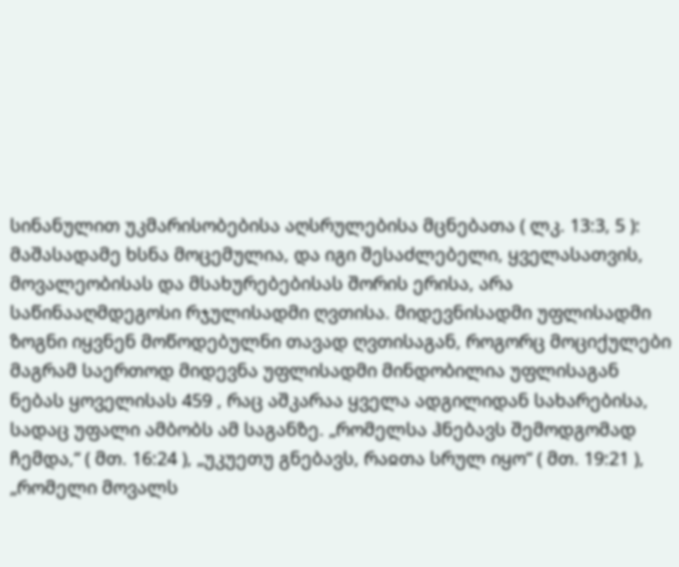სინანულით უკმარისობებისა აღსრულებისა მცნებათა ( ლკ. 13:3, 5 ): მაშასადამე ხსნა მოცემულია, და იგი შესაძლებელი, ყველასათვის, მოვალეობისას და მსახურებებისას შორის ერისა, არა საწინააღმდეგოსი რჯულისადმი ღვთისა. მიდევნისადმი უფლისადმი ზოგნი იყვნენ მოწოდებულნი თავად ღვთისაგან, როგორც მოციქულები მაგრამ საერთოდ მიდევნა უფლისადმი მინდობილია უფლისაგან ნებას ყოველისას 459 , რაც აშკარაა ყველა ადგილიდან სახარებისა, სადაც უფალი ამბობს ამ საგანზე. „რომელსა ჰნებავს შემოდგომად ჩემდა,“ ( მთ. 16:24 ), „უკუეთუ გნებავს, რაჲთა სრულ იყო“ ( მთ. 19:21 ), „რომელი მოვალს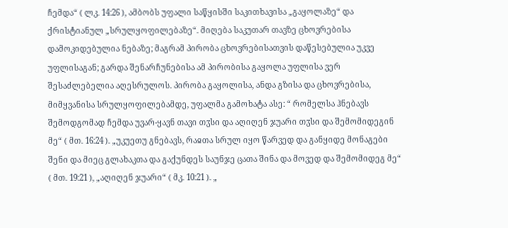ჩემდა“ ( ლკ. 14:26 ), ამბობს უფალი საწყისში საკითხავისა „გაყოლაზე“ და ქრისტიანულ „სრულყოფილებაზე“. მიღება საკუთარ თავზე ცხოვრებისა დამოკიდებულია ნებაზე; მაგრამ პირობა ცხოვრებისათვის დაწესებულია უკვე უფლისაგან; გარდა შენარჩუნებისა ამ პირობისა გაყოლა უფლისა ვერ შესაძლებელია აღესრულოს. პირობა გაყოლისა, ანდა გზისა და ცხოვრებისა, მიმყვანისა სრულყოფილებამდე, უფალმა გამოხატა ასე: “ რომელსა ჰნებავს შემოდგომად ჩემდა უვარ-ყავნ თავი თჳსი და აღიღენ ჯუარი თჳსი და შემომიდეგინ მე“ ( მთ. 16:24 ). „უკუეთუ გნებავს, რაჲთა სრულ იყო წარვედ და განყიდე მონაგები შენი და მიეც გლახაკთა და გაქუნდეს საუნჯე ცათა შინა და მოვედ და შემომიდეგ მე“ ( მთ. 19:21 ), „აღიღენ ჯუარი“ ( მკ. 10:21 ). „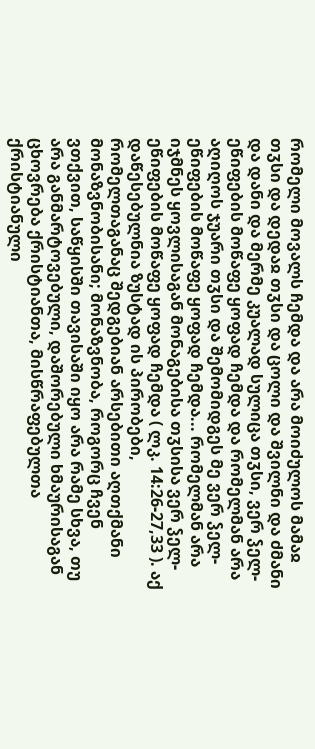რომელი მოვალს ჩემდა და არა მოიძულოს მამაჲ თჳსი და დედაჲ თჳსი და ცოლი და შვილნი და ძმანი და დანი და მერმე კუალად სულიცა თჳსი, ვერ ჴელ-ეწიფების მოწაფე ყოფად ჩემდა და რომელმან არა აღიღოს ჯუარი თჳსი და შემომიდგეს მე ვერ ჴელ-ეწიფების მოწაფე ყოფად ჩემდა... რომელმან არა იჯმნეს ყოვლისაგან მონაგებისა თჳსისა ვერ ჴელ-ეწიფების მოწაფე ყოფად ჩემდა ( ლკ. 14:26-27,33 ). აქ დაწესებულნია ზუსტად ის პირობები, რომელთაგანაც შედგებიან არსებითი აღთქმანი მონაზვნობისანი; მონაზვნობა, როგორც ჩვენ ვთქვით, საწყისში თავისაში იყო არა რამე სხვა, თუ არა განმარტოვებული, დაშორებული ხმაურისაგან ცხოვრება ქრისტიანთა, მისწრაფებულთა ქრისტიანული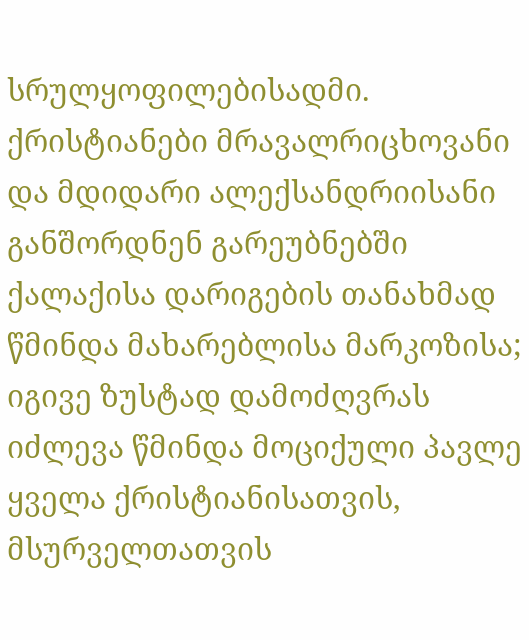სრულყოფილებისადმი. ქრისტიანები მრავალრიცხოვანი და მდიდარი ალექსანდრიისანი განშორდნენ გარეუბნებში ქალაქისა დარიგების თანახმად წმინდა მახარებლისა მარკოზისა; იგივე ზუსტად დამოძღვრას იძლევა წმინდა მოციქული პავლე ყველა ქრისტიანისათვის, მსურველთათვის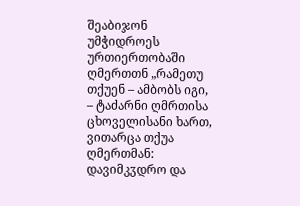შეაბიჯონ უმჭიდროეს ურთიერთობაში ღმერთთნ „რამეთუ თქუენ – ამბობს იგი, – ტაძარნი ღმრთისა ცხოველისანი ხართ, ვითარცა თქუა ღმერთმან: დავიმკჳდრო და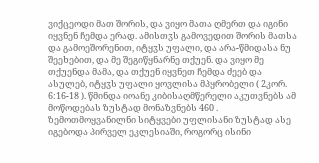ვიქცეოდი მათ შორის, და ვიყო მათა ღმერთ და იგინი იყვნენ ჩემდა ერად. ამისთჳს გამოვედით შორის მათსა და გამოეშორენით, იტყჳს უფალი, და არა-წმიდასა ნუ შეეხებით, და მე შეგიწყნარნე თქუენ. და ვიყო მე თქუენდა მამა, და თქუენ იყვნეთ ჩემდა ძეებ და ასულებ, იტყჳს უფალი ყოვლისა მპყრობელი ( 2კორ. 6:16-18 ). წმინდა იოანე კიბისაღმწერელი აკუთვნებს ამ მოწოდებას ზუსტად მონაზვნებს 460 . ზემოთმოყვანილნი სიტყვები უფლისანი ზუსტად ასე იგებოდა პირველ ეკლესიაში, როგორც ისინი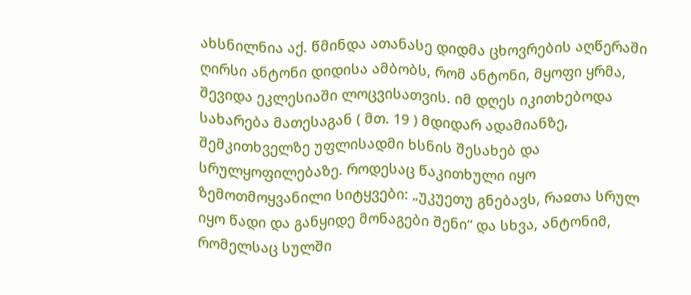ახსნილნია აქ. წმინდა ათანასე დიდმა ცხოვრების აღწერაში ღირსი ანტონი დიდისა ამბობს, რომ ანტონი, მყოფი ყრმა, შევიდა ეკლესიაში ლოცვისათვის. იმ დღეს იკითხებოდა სახარება მათესაგან ( მთ. 19 ) მდიდარ ადამიანზე, შემკითხველზე უფლისადმი ხსნის შესახებ და სრულყოფილებაზე. როდესაც წაკითხული იყო ზემოთმოყვანილი სიტყვები: „უკუეთუ გნებავს, რაჲთა სრულ იყო წადი და განყიდე მონაგები შენი“ და სხვა, ანტონიმ, რომელსაც სულში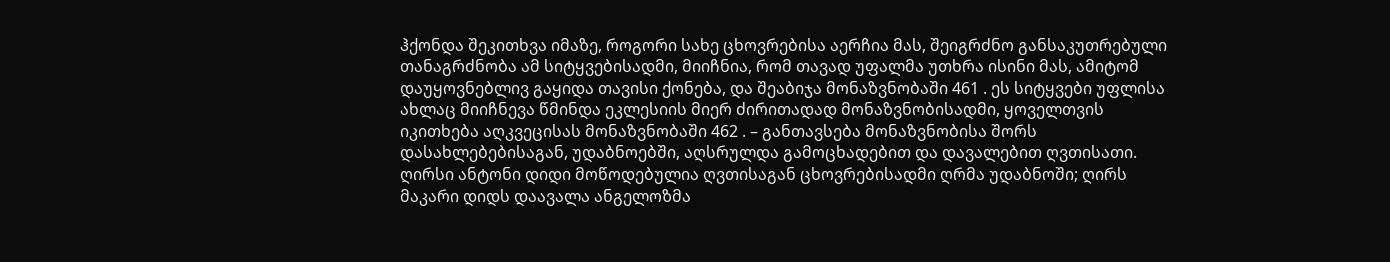ჰქონდა შეკითხვა იმაზე, როგორი სახე ცხოვრებისა აერჩია მას, შეიგრძნო განსაკუთრებული თანაგრძნობა ამ სიტყვებისადმი, მიიჩნია, რომ თავად უფალმა უთხრა ისინი მას, ამიტომ დაუყოვნებლივ გაყიდა თავისი ქონება, და შეაბიჯა მონაზვნობაში 461 . ეს სიტყვები უფლისა ახლაც მიიჩნევა წმინდა ეკლესიის მიერ ძირითადად მონაზვნობისადმი, ყოველთვის იკითხება აღკვეცისას მონაზვნობაში 462 . – განთავსება მონაზვნობისა შორს დასახლებებისაგან, უდაბნოებში, აღსრულდა გამოცხადებით და დავალებით ღვთისათი. ღირსი ანტონი დიდი მოწოდებულია ღვთისაგან ცხოვრებისადმი ღრმა უდაბნოში; ღირს მაკარი დიდს დაავალა ანგელოზმა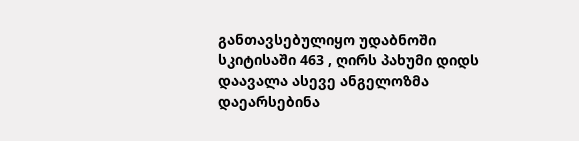განთავსებულიყო უდაბნოში სკიტისაში 463 , ღირს პახუმი დიდს დაავალა ასევე ანგელოზმა დაეარსებინა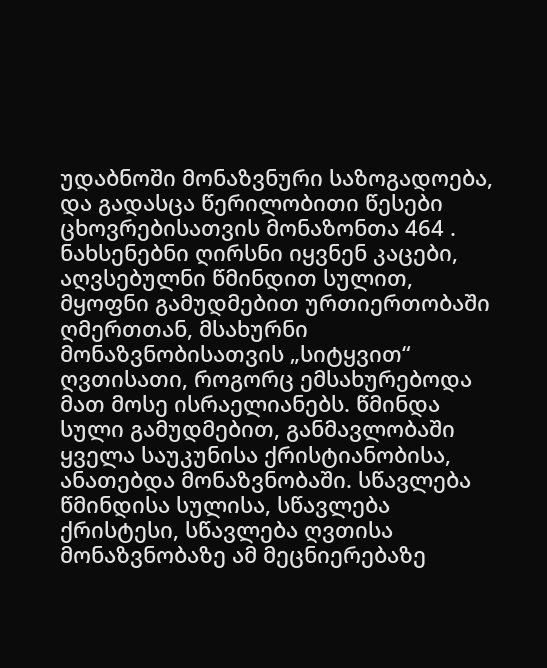უდაბნოში მონაზვნური საზოგადოება, და გადასცა წერილობითი წესები ცხოვრებისათვის მონაზონთა 464 . ნახსენებნი ღირსნი იყვნენ კაცები, აღვსებულნი წმინდით სულით, მყოფნი გამუდმებით ურთიერთობაში ღმერთთან, მსახურნი მონაზვნობისათვის „სიტყვით“ ღვთისათი, როგორც ემსახურებოდა მათ მოსე ისრაელიანებს. წმინდა სული გამუდმებით, განმავლობაში ყველა საუკუნისა ქრისტიანობისა, ანათებდა მონაზვნობაში. სწავლება წმინდისა სულისა, სწავლება ქრისტესი, სწავლება ღვთისა მონაზვნობაზე ამ მეცნიერებაზე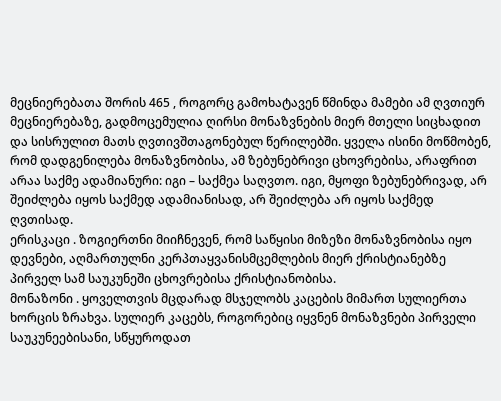მეცნიერებათა შორის 465 , როგორც გამოხატავენ წმინდა მამები ამ ღვთიურ მეცნიერებაზე, გადმოცემულია ღირსი მონაზვნების მიერ მთელი სიცხადით და სისრულით მათს ღვთივშთაგონებულ წერილებში. ყველა ისინი მოწმობენ, რომ დადგენილება მონაზვნობისა, ამ ზებუნებრივი ცხოვრებისა, არაფრით არაა საქმე ადამიანური: იგი – საქმეა საღვთო. იგი, მყოფი ზებუნებრივად, არ შეიძლება იყოს საქმედ ადამიანისად, არ შეიძლება არ იყოს საქმედ ღვთისად.
ერისკაცი . ზოგიერთნი მიიჩნევენ, რომ საწყისი მიზეზი მონაზვნობისა იყო დევნები, აღმართულნი კერპთაყვანისმცემლების მიერ ქრისტიანებზე პირველ სამ საუკუნეში ცხოვრებისა ქრისტიანობისა.
მონაზონი . ყოველთვის მცდარად მსჯელობს კაცების მიმართ სულიერთა ხორცის ზრახვა. სულიერ კაცებს, როგორებიც იყვნენ მონაზვნები პირველი საუკუნეებისანი, სწყუროდათ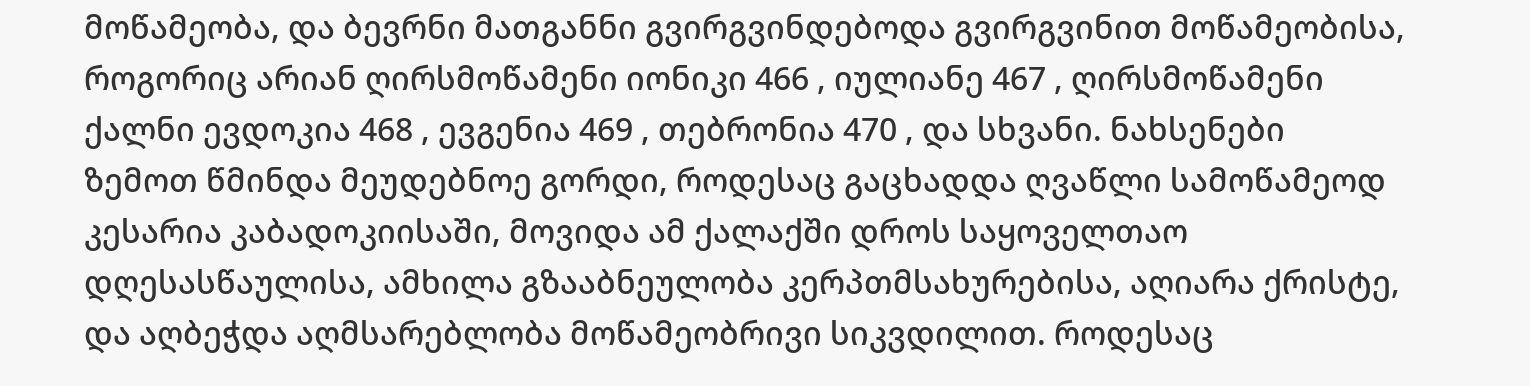მოწამეობა, და ბევრნი მათგანნი გვირგვინდებოდა გვირგვინით მოწამეობისა, როგორიც არიან ღირსმოწამენი იონიკი 466 , იულიანე 467 , ღირსმოწამენი ქალნი ევდოკია 468 , ევგენია 469 , თებრონია 470 , და სხვანი. ნახსენები ზემოთ წმინდა მეუდებნოე გორდი, როდესაც გაცხადდა ღვაწლი სამოწამეოდ კესარია კაბადოკიისაში, მოვიდა ამ ქალაქში დროს საყოველთაო დღესასწაულისა, ამხილა გზააბნეულობა კერპთმსახურებისა, აღიარა ქრისტე, და აღბეჭდა აღმსარებლობა მოწამეობრივი სიკვდილით. როდესაც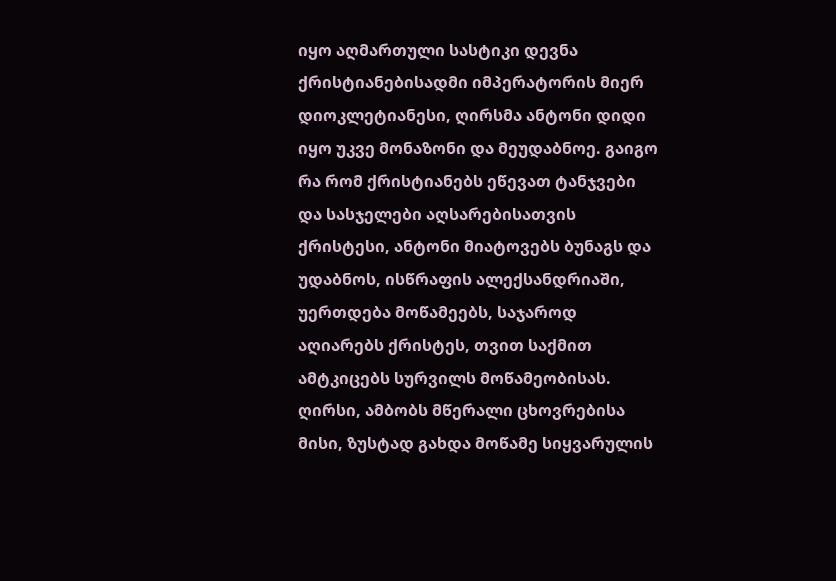იყო აღმართული სასტიკი დევნა ქრისტიანებისადმი იმპერატორის მიერ დიოკლეტიანესი, ღირსმა ანტონი დიდი იყო უკვე მონაზონი და მეუდაბნოე. გაიგო რა რომ ქრისტიანებს ეწევათ ტანჯვები და სასჯელები აღსარებისათვის ქრისტესი, ანტონი მიატოვებს ბუნაგს და უდაბნოს, ისწრაფის ალექსანდრიაში, უერთდება მოწამეებს, საჯაროდ აღიარებს ქრისტეს, თვით საქმით ამტკიცებს სურვილს მოწამეობისას. ღირსი, ამბობს მწერალი ცხოვრებისა მისი, ზუსტად გახდა მოწამე სიყვარულის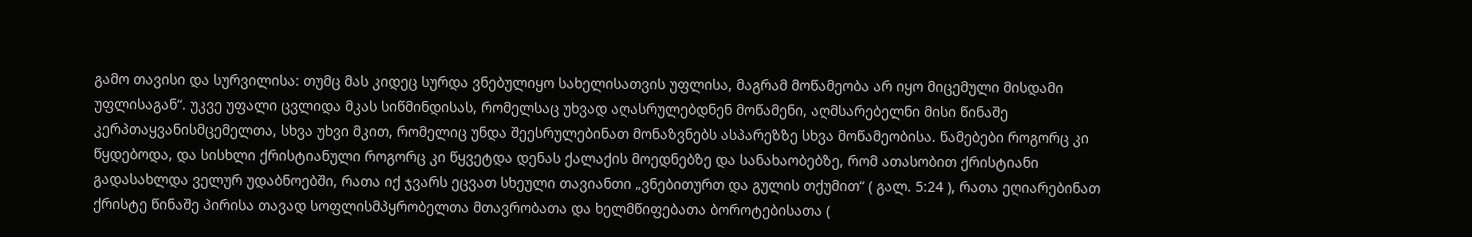გამო თავისი და სურვილისა: თუმც მას კიდეც სურდა ვნებულიყო სახელისათვის უფლისა, მაგრამ მოწამეობა არ იყო მიცემული მისდამი უფლისაგან“. უკვე უფალი ცვლიდა მკას სიწმინდისას, რომელსაც უხვად აღასრულებდნენ მოწამენი, აღმსარებელნი მისი წინაშე კერპთაყვანისმცემელთა, სხვა უხვი მკით, რომელიც უნდა შეესრულებინათ მონაზვნებს ასპარეზზე სხვა მოწამეობისა. წამებები როგორც კი წყდებოდა, და სისხლი ქრისტიანული როგორც კი წყვეტდა დენას ქალაქის მოედნებზე და სანახაობებზე, რომ ათასობით ქრისტიანი გადასახლდა ველურ უდაბნოებში, რათა იქ ჯვარს ეცვათ სხეული თავიანთი „ვნებითურთ და გულის თქუმით“ ( გალ. 5:24 ), რათა ეღიარებინათ ქრისტე წინაშე პირისა თავად სოფლისმპყრობელთა მთავრობათა და ხელმწიფებათა ბოროტებისათა (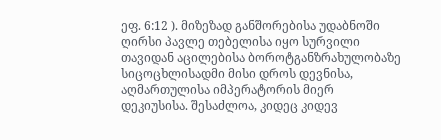ეფ. 6:12 ). მიზეზად განშორებისა უდაბნოში ღირსი პავლე თებელისა იყო სურვილი თავიდან აცილებისა ბოროტგანზრახულობაზე სიცოცხლისადმი მისი დროს დევნისა, აღმართულისა იმპერატორის მიერ დეკიუსისა. შესაძლოა, კიდეც კიდევ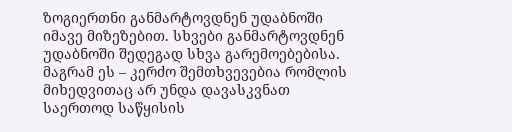ზოგიერთნი განმარტოვდნენ უდაბნოში იმავე მიზეზებით. სხვები განმარტოვდნენ უდაბნოში შედეგად სხვა გარემოებებისა. მაგრამ ეს – კერძო შემთხვევებია რომლის მიხედვითაც არ უნდა დავასკვნათ საერთოდ საწყისის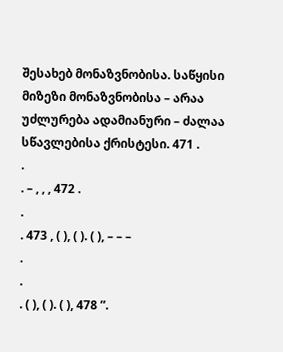შესახებ მონაზვნობისა. საწყისი მიზეზი მონაზვნობისა – არაა უძლურება ადამიანური – ძალაა სწავლებისა ქრისტესი. 471 .
.
. – , , , 472 .
.
. 473 , ( ), ( ). ( ), – – –
.
.
. ( ), ( ). ( ), 478 ”.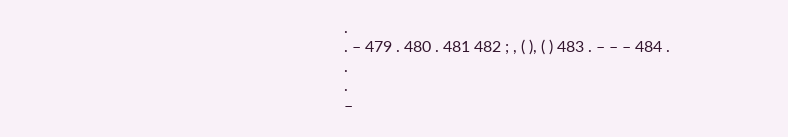.
. – 479 . 480 . 481 482 ; , ( ), ( ) 483 . – – – 484 .
.
.
–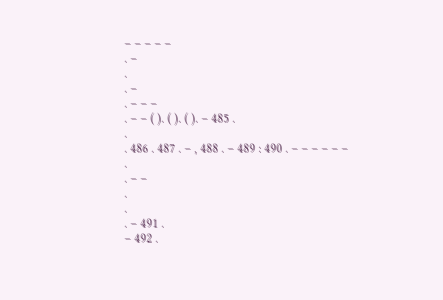– – – – –
. –
.
. –
. – – –
. – – ( ). ( ). ( ). – 485 .
.
. 486 . 487 . – , 488 . – 489 : 490 . – – – – – –
.
. – –
.
.
. – 491 .
– 492 .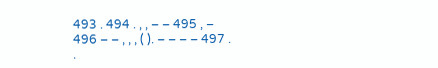493 . 494 . , , – – 495 , –
496 – – , , , ( ). – – – – 497 .
.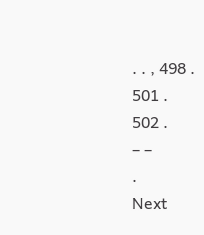. . , 498 .
501 .
502 .
– –
.
Next